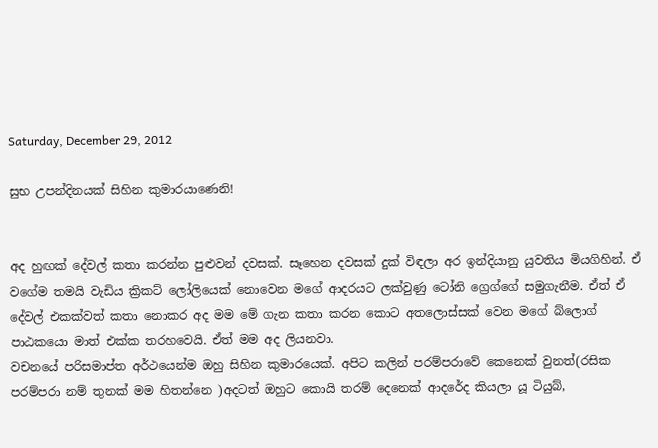Saturday, December 29, 2012

සුභ උපන්දිනයක් සිහින කුමාරයාණෙනි!


අද හුඟක් දේවල් කතා කරන්න පුළුවන් දවසක්. සෑහෙන දවසක් දුක් විඳලා අර ඉන්දියානු යුවතිය මියගිහින්. ඒ වගේම තමයි වැඩිය ක්‍රිකට් ලෝලියෙක් නොවෙන මගේ ආදරයට ලක්වුණු ටෝනි ග්‍රෙග්ගේ සමුගැනීම. ඒත් ඒ දේවල් එකක්වත් කතා නොකර අද මම මේ ගැන කතා කරන කොට අතලොස්සක් වෙන මගේ බ්ලොග් පාඨකයො මාත් එක්ක තරහවෙයි. ඒත් මම අද ලියනවා.
වචනයේ පරිසමාප්ත අර්ථයෙන්ම ඔහු සිහින කුමාරයෙක්. අපිට කලින් පරම්පරාවේ කෙනෙක් වුනත්(රසික පරම්පරා නම් තුනක් මම හිතන්නෙ )අදටත් ඔහුට කොයි තරම් දෙනෙක් ආදරේද කියලා යූ ටියුබ්,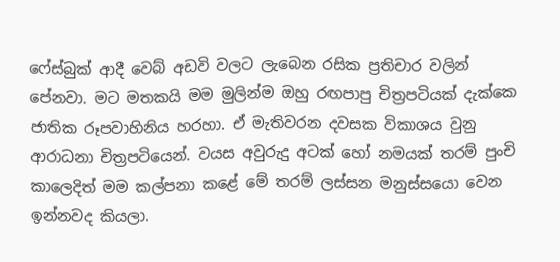ෆේස්බුක් ආදී වෙබ් අඩවි වලට ලැබෙන රසික ප්‍රතිචාර වලින් පේනවා. මට මතකයි මම මුලින්ම ඔහු රඟපාපු චිත්‍රපටියක් දැක්කෙ ජාතික රූපවාහිනිය හරහා. ඒ මැතිවරන දවසක විකාශය වුනු ආරාධනා චිත්‍රපටියෙන්. වයස අවුරුදු අටක් හෝ නමයක් තරම් පුංචි කාලෙදිත් මම කල්පනා කළේ මේ තරම් ලස්සන මනුස්සයො වෙන ඉන්නවද කියලා.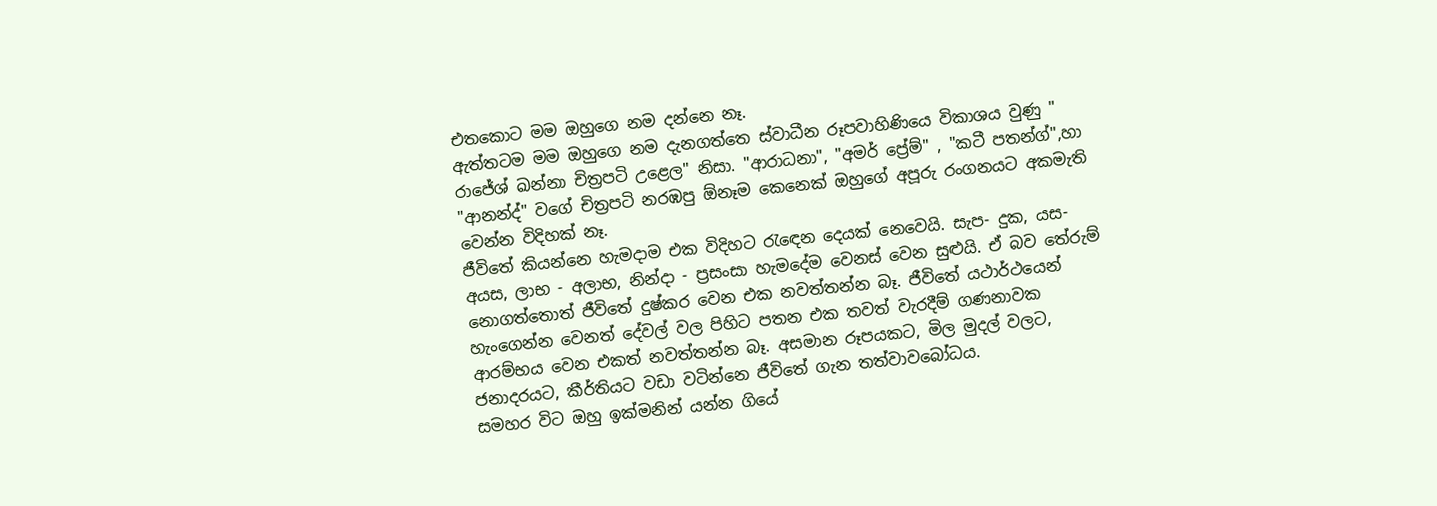එතකොට මම ඔහුගෙ නම දන්නෙ නෑ.
ඇත්තටම මම ඔහුගෙ නම දැනගත්තෙ ස්වාධීන රූපවාහිණියෙ විකාශය වුණු " රාජේශ් ඛන්නා චිත්‍රපටි උළෙල" නිසා. "ආරාධනා", "අමර් ප්‍රේම්" , "කටී පතන්ග්",හා "ආනන්ද්" වගේ චිත්‍රපටි නරඹපු ඕනෑම කෙනෙක් ඔහුගේ අපූරු රංගනයට අකමැති වෙන්න විදිහක් නෑ.
ජීවිතේ කියන්නෙ හැමදාම එක විදිහට රැඳෙන දෙයක් නෙවෙයි. සැප- දුක, යස- අයස, ලාභ - අලාභ, නින්දා - ප්‍රසංසා හැමදේම වෙනස් වෙන සුළුයි. ඒ බව තේරුම් නොගත්තොත් ජීවිතේ දුෂ්කර වෙන එක නවත්තන්න බෑ. ජීවිතේ යථාර්ථයෙන් හැංගෙන්න වෙනත් දේවල් වල පිහිට පතන එක තවත් වැරදීම් ගණනාවක ආරම්භය වෙන එකත් නවත්තන්න බෑ. අසමාන රූපයකට, මිල මුදල් වලට, ජනාදරයට, කීර්තියට වඩා වටින්නෙ ජීවිතේ ගැන තත්වාවබෝධය.
සමහර විට ඔහු ඉක්මනින් යන්න ගියේ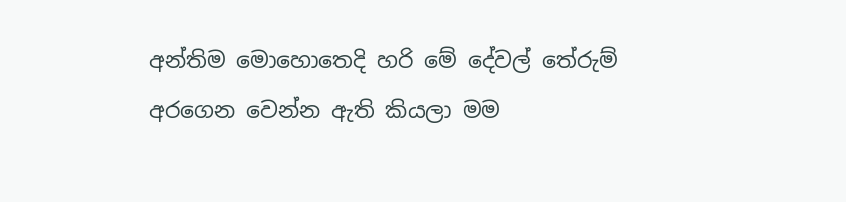අන්තිම මොහොතෙදි හරි මේ දේවල් තේරුම් අරගෙන වෙන්න ඇති කියලා මම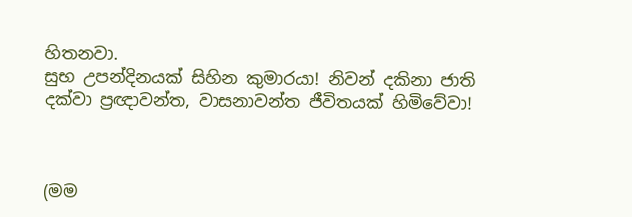හිතනවා.
සුභ උපන්දිනයක් සිහින කුමාරයා! නිවන් දකිනා ජාති දක්වා ප්‍රඥාවන්ත, වාසනාවන්ත ජීවිතයක් හිමිවේවා!



(මම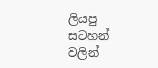ලියපු සටහන් වලින්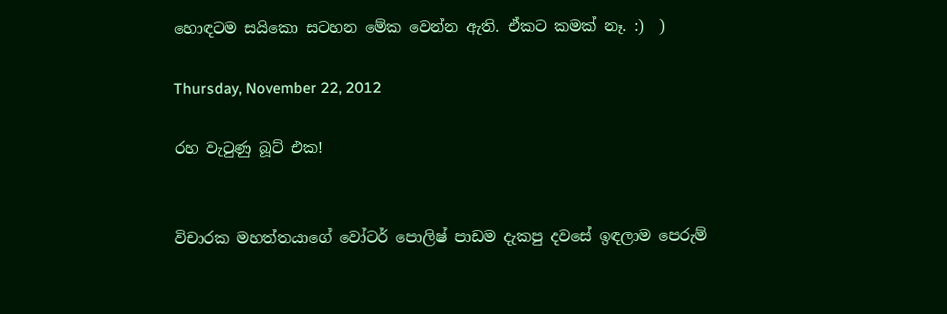හොඳටම සයිකො සටහන මේක වෙන්න ඇති. ඒකට කමක් නෑ. :)  )

Thursday, November 22, 2012

රහ වැටුණු බූට් එක!


විචාරක මහත්තයාගේ වෝටර් පොලිෂ් පාඩම දැකපු දවසේ ඉඳලාම පෙරුම්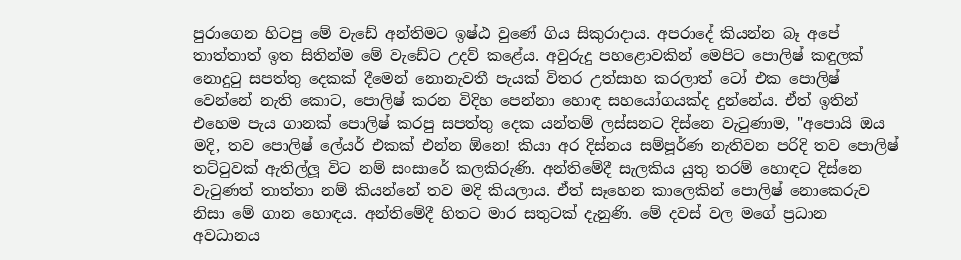පුරාගෙන හිටපු මේ වැඩේ අන්තිමට ඉෂ්ඨ වුණේ ගිය සිකුරාදාය. අපරාදේ කියන්න බෑ අපේ තාත්තාත් ඉත සිතින්ම මේ වැඩේට උදව් කළේය. අවුරුදු පහළොවකින් මෙපිට පොලිෂ් කඳුලක් නොදුටු සපත්තු දෙකක් දීමෙන් නොනැවතී පැයක් විතර උත්සාහ කරලාත් ටෝ එක පොලිෂ් වෙන්නේ නැති කොට, පොලිෂ් කරන විදිහ පෙන්නා හොඳ සහයෝගයක්ද දුන්නේය. ඒත් ඉතින් එහෙම පැය ගානක් පොලිෂ් කරපු සපත්තු දෙක යන්තම් ලස්සනට දිස්නෙ වැටුණාම, "අපොයි ඔය මදි, තව පොලිෂ් ලේයර් එකක් එන්න ඕනෙ! කියා අර දිස්නය සම්පූර්ණ නැතිවන පරිදි තව පොලිෂ් තට්ටුවක් ඇතිල්ලූ විට නම් සංසාරේ කලකිරුණි. අන්තිමේදී සැලකිය යුතු තරම් හොඳට දිස්නෙ වැටුණත් තාත්තා නම් කියන්නේ තව මදි කියලාය. ඒත් සෑහෙන කාලෙකින් පොලිෂ් නොකෙරුව නිසා මේ ගාන හොඳය. අන්තිමේදී හිතට මාර සතුටක් දැනුණි. මේ දවස් වල මගේ ප්‍රධාන අවධානය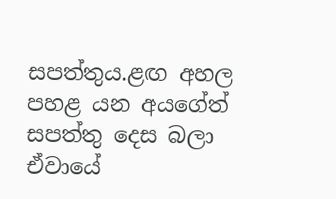සපත්තුය.ළඟ අහල පහළ යන අයගේත් සපත්තු දෙස බලා ඒවායේ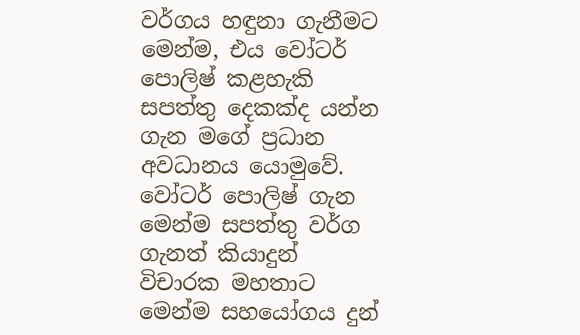වර්ගය හඳුනා ගැනීමට මෙන්ම, එය වෝටර් පොලිෂ් කළහැකි සපත්තු දෙකක්ද යන්න ගැන මගේ ප්‍රධාන අවධානය යොමුවේ.
වෝටර් පොලිෂ් ගැන මෙන්ම සපත්තු වර්ග ගැනත් කියාදුන් විචාරක මහතාට මෙන්ම සහයෝගය දුන්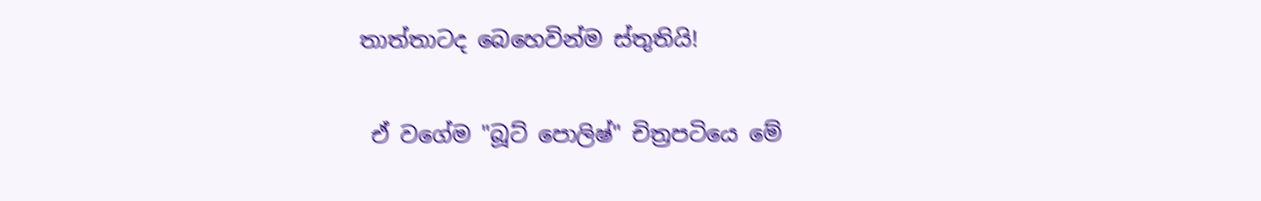තාත්තාටද බෙහෙවින්ම ස්තුතියි!

 ඒ වගේම "බූට් පොලිෂ්" චිත්‍රපටියෙ මේ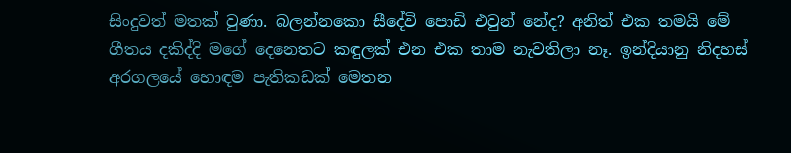සිංදුවත් මතක් වුණා. බලන්නකො සීදේවි පොඩි එවුන් නේද? අනිත් එක තමයි මේ ගීතය දකිද්දි මගේ දෙනෙතට කඳුලක් එන එක තාම නැවතිලා නෑ. ඉන්දියානු නිදහස් අරගලයේ හොඳම පැතිකඩක් මෙතන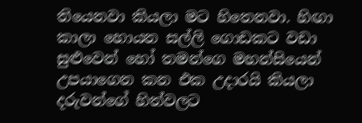තියෙනවා කියලා මට හිතෙනවා. හිඟා කාලා හොයන සල්ලි ගොඩකට වඩා සුළුවෙන් හෝ තමන්ගෙ මහන්සියෙන් උපයාගෙන කන එක උදාරයි කියලා දරුවන්ගේ හිත්වලට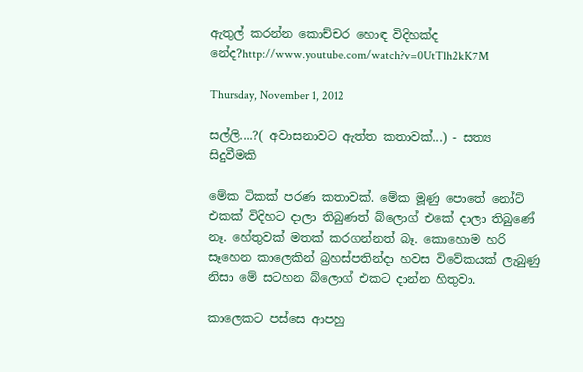ඇතුල් කරන්න කොච්චර හොඳ විදිහක්ද නේද?http://www.youtube.com/watch?v=0UtTlh2kK7M

Thursday, November 1, 2012

සල්ලි....?( අවාසනාවට ඇත්ත කතාවක්...) - සත්‍ය සිදුවීමකි

මේක ටිකක් පරණ කතාවක්. මේක මූණු පොතේ නෝට් එකක් විදිහට දාලා තිබුණත් බ්ලොග් එකේ දාලා තිබුණේ නෑ. හේතුවක් මතක් කරගන්නත් බෑ. කොහොම හරි සෑහෙන කාලෙකින් බ්‍රහස්පතින්දා හවස විවේකයක් ලැබුණු නිසා මේ සටහන බ්ලොග් එකට දාන්න හිතුවා.

කාලෙකට පස්සෙ ආපහු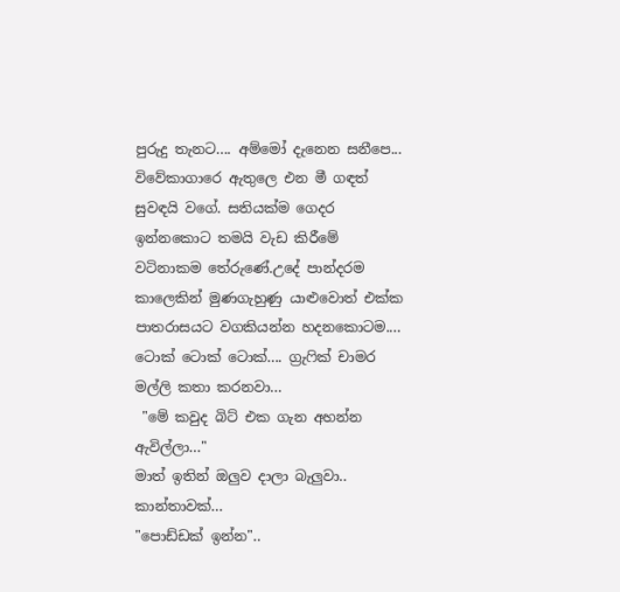පුරුදු තැනට.... අම්මෝ දැනෙන සනීපෙ... විවේකාගාරෙ ඇතුලෙ එන මී ගඳත් සුවඳයි වගේ. සතියක්ම ගෙදර ඉන්නකොට තමයි වැඩ කිරීමේ වටිනාකම තේරුණේ.උදේ පාන්දරම කාලෙකින් මුණගැහුණු යාළුවොත් එක්ක පාතරාසයට වගකියන්න හදනකොටම....
ටොක් ටොක් ටොක්.... ග්‍රැෆික් චාමර මල්ලි කතා කරනවා...
 "මේ කවුද බිට් එක ගැන අහන්න ඇවිල්ලා..."
මාත් ඉතින් ඔලුව දාලා බැලුවා.. කාන්තාවක්...
"පොඩ්ඩක් ඉන්න"..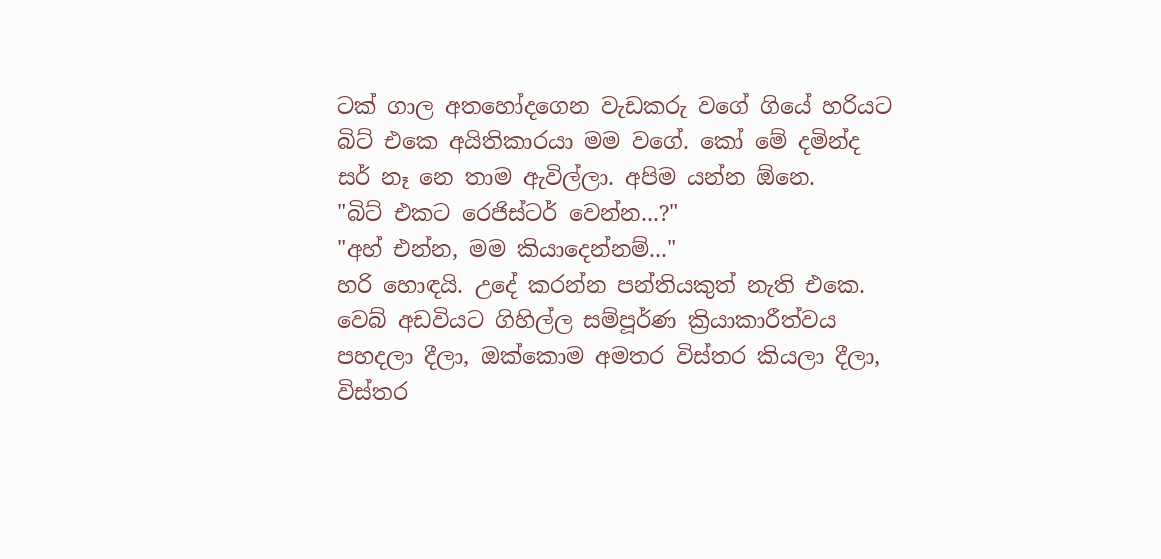ටක් ගාල අතහෝදගෙන වැඩකරු වගේ ගියේ හරියට බිට් එකෙ අයිතිකාරයා මම වගේ. කෝ මේ දමින්ද සර් නෑ නෙ තාම ඇවිල්ලා. අපිම යන්න ඕනෙ.
"බිට් එකට රෙජිස්ටර් වෙන්න...?"
"අහ් එන්න, මම කියාදෙන්නම්..."
හරි හොඳයි. උදේ කරන්න පන්තියකුත් නැති එකෙ. වෙබ් අඩවියට ගිහිල්ල සම්පූර්ණ ක්‍රියාකාරීත්වය පහදලා දීලා, ඔක්කොම අමතර විස්තර කියලා දීලා, විස්තර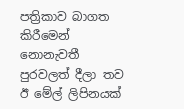පත්‍රිකාව බාගත කිරීමෙන් නොනැවතී පුරවලත් දීලා තව ඊ මේල් ලිපිනයක්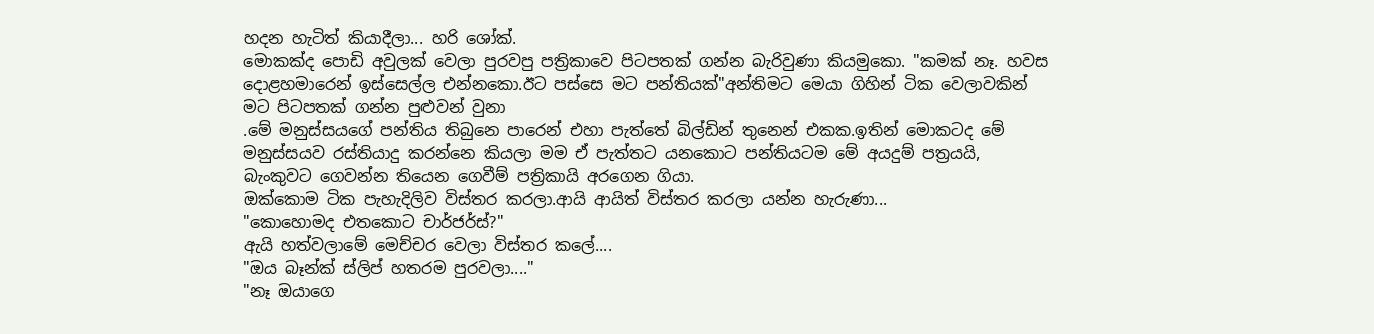හදන හැටිත් කියාදීලා... හරි ශෝක්.
මොකක්ද පොඩි අවුලක් වෙලා පුරවපු පත්‍රිකාවෙ පිටපතක් ගන්න බැරිවුණා කියමුකො. "කමක් නෑ. හවස දොළහමාරෙන් ඉස්සෙල්ල එන්නකො.ඊට පස්සෙ මට පන්තියක්"අන්තිමට මෙයා ගිහින් ටික වෙලාවකින් මට පිටපතක් ගන්න පුළුවන් වුනා
.මේ මනුස්සයගේ පන්තිය තිබුනෙ පාරෙන් එහා පැත්තේ බිල්ඩින් තුනෙන් එකක.ඉතින් මොකටද මේ මනුස්සයව රස්තියාදු කරන්නෙ කියලා මම ඒ පැත්තට යනකොට පන්තියටම මේ අයදුම් පත්‍රයයි, බැංකුවට ගෙවන්න තියෙන ගෙවීම් පත්‍රිකායි අරගෙන ගියා.
ඔක්කොම ටික පැහැදිලිව විස්තර කරලා.ආයි ආයිත් විස්තර කරලා යන්න හැරුණා...
"කොහොමද එතකොට චාර්ජර්ස්?"
ඇයි හත්වලාමේ මෙච්චර වෙලා විස්තර කලේ....
"ඔය බෑන්ක් ස්ලිප් හතරම පුරවලා...."
"නෑ ඔයාගෙ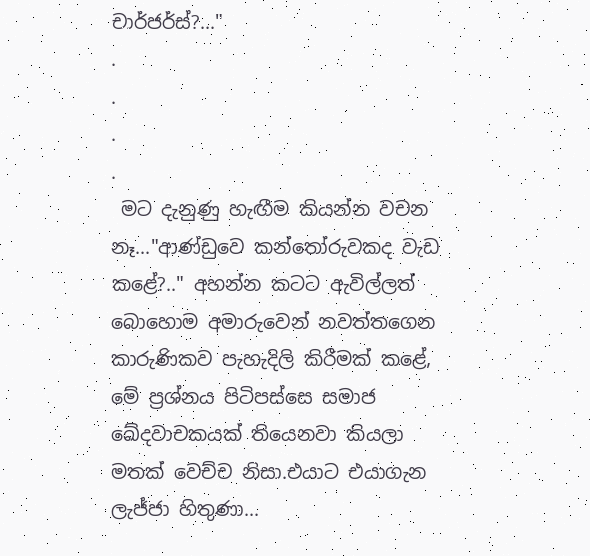චාර්ජර්ස්?..."
.
.
.
.
 මට දැනුණු හැඟීම කියන්න වචන නෑ..."ආණ්ඩුවෙ කන්තෝරුවකද වැඩ කළේ?.." අහන්න කටට ඇවිල්ලත් බොහොම අමාරුවෙන් නවත්තගෙන කාරුණිකව පැහැදිලි කිරීමක් කළේ, මේ ප්‍රශ්නය පිටිපස්සෙ සමාජ ඛේදවාචකයක් තියෙනවා කියලා මතක් වෙච්ච නිසා.එයාට එයාගැන ලැජ්ජා හිතුණා...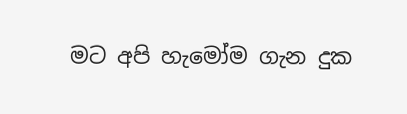මට අපි හැමෝම ගැන දුක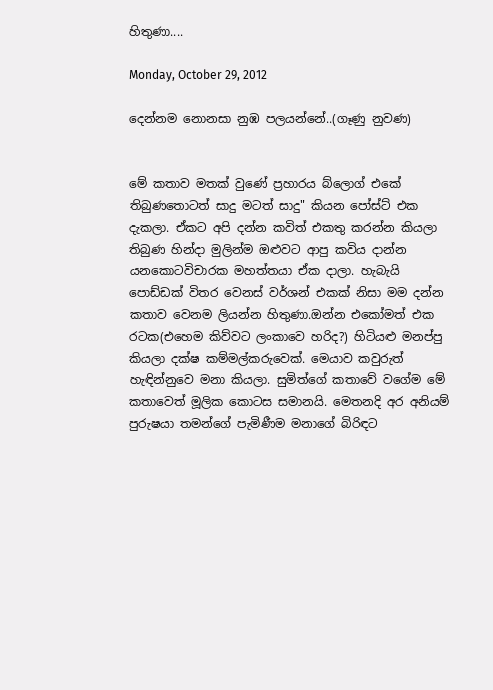හිතුණා....

Monday, October 29, 2012

දෙන්නම නොනසා නුඹ පලයන්නේ..(ගෑණු නුවණ)


මේ කතාව මතක් වුණේ ප්‍රහාරය බ්ලොග් එකේ තිබුණතොටත් සාදු මටත් සාදු" කියන පෝස්ට් එක දැකලා. ඒකට අපි දන්න කවිත් එකතු කරන්න කියලා තිබුණ හින්දා මුලින්ම ඔළුවට ආපු කවිය දාන්න යනකොටවිචාරක මහත්තයා ඒක දාලා. හැබැයි පොඩ්ඩක් විතර වෙනස් වර්ශන් එකක් නිසා මම දන්න කතාව වෙනම ලියන්න හිතුණා.ඔන්න එකෝමත් එක රටක(එහෙම කිව්වට ලංකාවෙ හරිද?) හිටියළු මනප්පු කියලා දක්ෂ කම්මල්කරුවෙක්. මෙයාව කවුරුත් හැඳින්නුවෙ මනා කියලා. සුමිත්ගේ කතාවේ වගේම මේ කතාවෙත් මූලික කොටස සමානයි. මෙතනදි අර අනියම් පුරුෂයා තමන්ගේ පැමිණීම මනාගේ බිරිඳට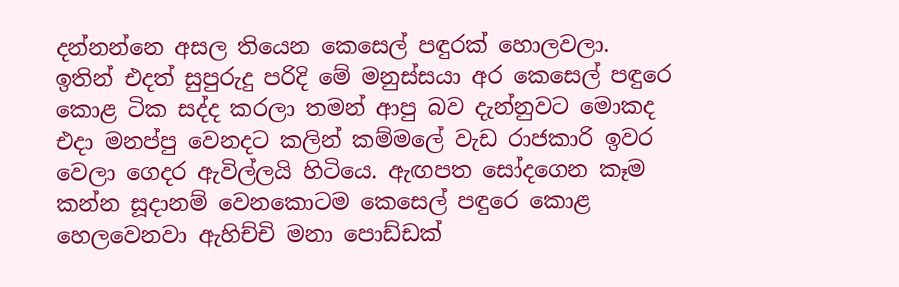දන්නන්නෙ අසල තියෙන කෙසෙල් පඳුරක් හොලවලා.
ඉතින් එදත් සුපුරුදු පරිදි මේ මනුස්සයා අර කෙසෙල් පඳුරෙ කොළ ටික සද්ද කරලා තමන් ආපු බව දැන්නුවට මොකද එදා මනප්පු වෙනදට කලින් කම්මලේ වැඩ රාජකාරි ඉවර වෙලා ගෙදර ඇවිල්ලයි හිටියෙ. ඇඟපත සෝදගෙන කෑම කන්න සූදානම් වෙනකොටම කෙසෙල් පඳුරෙ කොළ හෙලවෙනවා ඇහිච්චි මනා පොඩ්ඩක්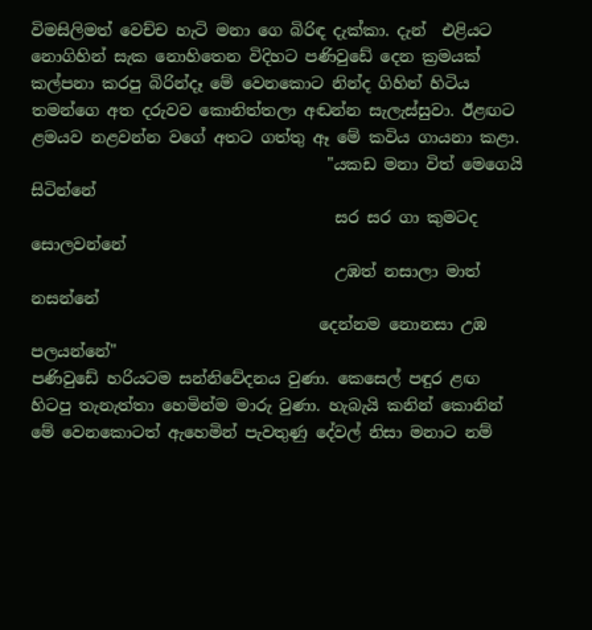විමසිලිමත් වෙච්ච හැටි මනා ගෙ බිරිඳ දැක්කා. දැන්  එළියට නොගිහින් සැක නොහිතෙන විදිහට පණිවුඩේ දෙන ක්‍රමයක් කල්පනා කරපු බිරින්දෑ මේ වෙනකොට නින්ද ගිහින් හිටිය තමන්ගෙ අත දරුවව කොනිත්තලා අඬන්න සැලැස්සුවා. ඊළඟට ළමයව නළවන්න වගේ අතට ගත්තු ඈ මේ කවිය ගායනා කළා.
                                     "යකඩ මනා විත් මෙගෙයි සිටින්නේ
                                      සර සර ගා කුමටද සොලවන්නේ
                                      උඹත් නසාලා මාත් නසන්නේ
                                    දෙන්නම නොනසා උඹ පලයන්නේ"
පණිවුඩේ හරියටම සන්නිවේදනය වුණා. කෙසෙල් පඳුර ළඟ හිටපු තැනැත්තා හෙමින්ම මාරු වුණා. හැබැයි කනින් කොනින් මේ වෙනකොටත් ඇහෙමින් පැවතුණු දේවල් නිසා මනාට නම්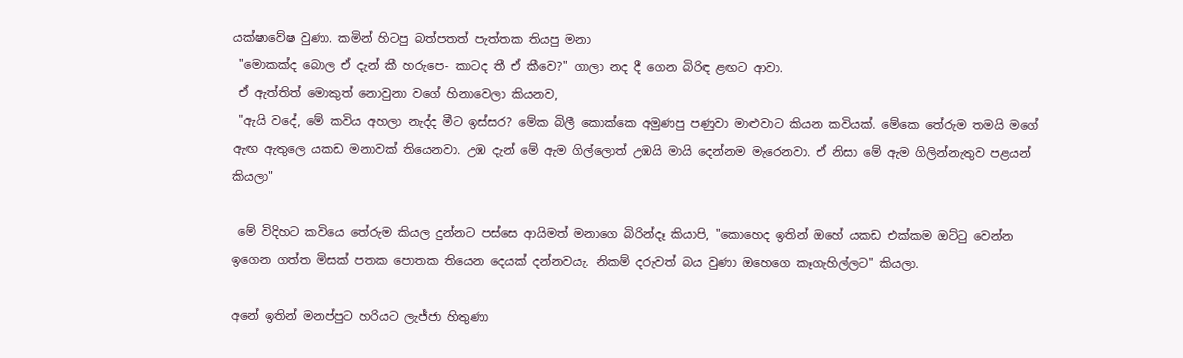යක්ෂාවේෂ වුණා. කමින් හිටපු බත්පතත් පැත්තක තියපු මනා
 "මොකක්ද බොල ඒ දැන් කී හරුපෙ- කාටද තී ඒ කීවෙ?" ගාලා නද දී ගෙන බිරිඳ ළඟට ආවා.
 ඒ ඇත්තිත් මොකුත් නොවුනා වගේ හිනාවෙලා කියනව,
 "ඇයි වදේ, මේ කවිය අහලා නැද්ද මීට ඉස්සර? මේක බිලී කොක්කෙ අමුණපු පණුවා මාළුවාට කියන කවියක්. මේකෙ තේරුම තමයි මගේ ඇඟ ඇතුලෙ යකඩ මනාවක් තියෙනවා. උඹ දැන් මේ ඇම ගිල්ලොත් උඹයි මායි දෙන්නම මැරෙනවා. ඒ නිසා මේ ඇම ගිලින්නැතුව පළයන් කියලා"

 මේ විදිහට කවියෙ තේරුම කියල දුන්නට පස්සෙ ආයිමත් මනාගෙ බිරින්දෑ කියාපි, "කොහෙද ඉතින් ඔහේ යකඩ එක්කම ඔට්ටු වෙන්න ඉගෙන ගත්ත මිසක් පතක පොතක තියෙන දෙයක් දන්නවයැ. නිකම් දරුවත් බය වුණා ඔහෙගෙ කෑගැහිල්ලට" කියලා.

අනේ ඉතින් මනප්පුට හරියට ලැජ්ජා හිතුණා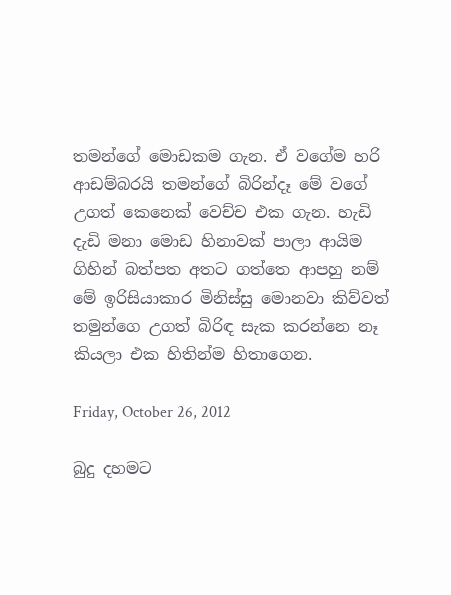තමන්ගේ මොඩකම ගැන. ඒ වගේම හරි ආඩම්බරයි තමන්ගේ බිරින්දෑ මේ වගේ උගත් කෙනෙක් වෙච්ච එක ගැන. හැඩි දැඩි මනා මොඩ හිනාවක් පාලා ආයිම ගිහින් බත්පත අතට ගත්තෙ ආපහු නම් මේ ඉරිසියාකාර මිනිස්සු මොනවා කිව්වත් තමුන්ගෙ උගත් බිරිඳ සැක කරන්නෙ නෑ කියලා එක හිතින්ම හිතාගෙන.

Friday, October 26, 2012

බුදු දහමට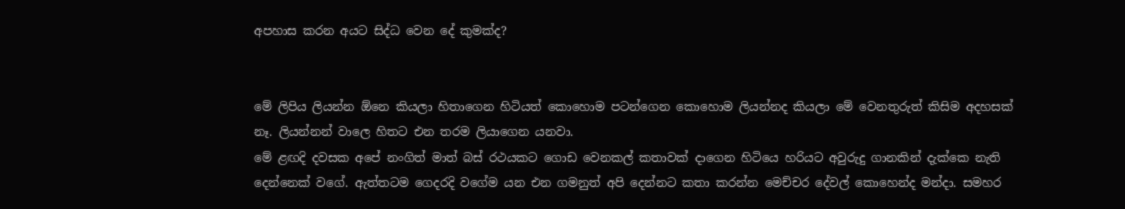අපහාස කරන අයට සිද්ධ වෙන දේ කුමක්ද?


මේ ලිපිය ලියන්න ඕනෙ කියලා හිතාගෙන හිටියත් කොහොම පටන්ගෙන කොහොම ලියන්නද කියලා මේ වෙනතුරුත් කිසිම අදහසක් නෑ. ලියන්නන් වාලෙ හිතට එන තරම ලියාගෙන යනවා.
මේ ළඟදි දවසක අපේ නංගිත් මාත් බස් රථයකට ගොඩ වෙනකල් කතාවක් දාගෙන හිටියෙ හරියට අවුරුදු ගානකින් දැක්කෙ නැති දෙන්නෙක් වගේ. ඇත්තටම ගෙදරදි වගේම යන එන ගමනුත් අපි දෙන්නට කතා කරන්න මෙච්චර දේවල් කොහෙන්ද මන්දා. සමහර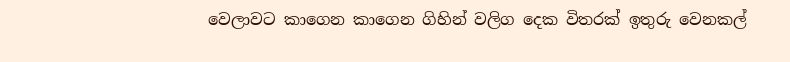වෙලාවට කාගෙන කාගෙන ගිහින් වලිග දෙක විතරක් ඉතුරු වෙනකල්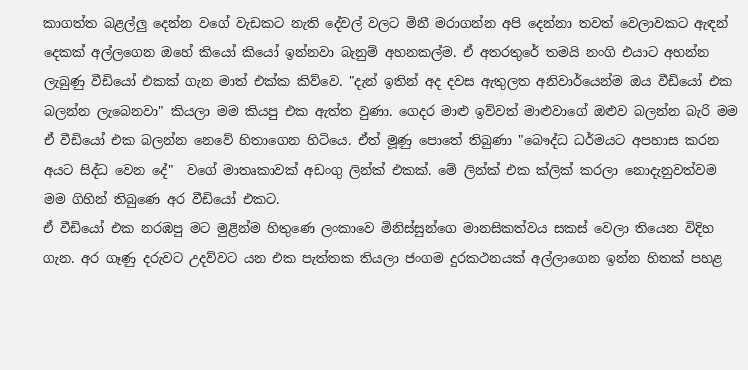කාගත්ත බළල්ලු දෙන්න වගේ වැඩකට නැති දේවල් වලට මිනී මරාගන්න අපි දෙන්නා තවත් වෙලාවකට ඇඳන් දෙකක් අල්ලගෙන ඔහේ කියෝ කියෝ ඉන්නවා බැනුම් අහනකල්ම. ඒ අතරතුරේ තමයි නංගි එයාට අහන්න ලැබුණු වීඩියෝ එකක් ගැන මාත් එක්ක කිව්වෙ. "දැන් ඉතින් අද දවස ඇතුලත අනිවාර්යෙන්ම ඔය වීඩියෝ එක බලන්න ලැබෙනවා" කියලා මම කියපු එක ඇත්ත වුණා. ගෙදර මාළු ඉව්වත් මාළුවාගේ ඔළුව බලන්න බැරි මම ඒ වීඩියෝ එක බලන්න නෙවේ හිතාගෙන හිටියෙ. ඒත් මූණු පොතේ තිබුණා "බෞද්ධ ධර්මයට අපහාස කරන අයට සිද්ධ වෙන දේ"  වගේ මාතෘකාවක් අඩංගු ලින්ක් එකක්. මේ ලින්ක් එක ක්ලික් කරලා නොදැනුවත්වම මම ගිහින් තිබුණෙ අර වීඩියෝ එකට.
ඒ වීඩියෝ එක නරඹපු මට මුළින්ම හිතුණෙ ලංකාවෙ මිනිස්සුන්ගෙ මානසිකත්වය සකස් වෙලා තියෙන විදිහ ගැන. අර ගෑණු දරුවට උදව්වට යන එක පැත්තක තියලා ජංගම දුරකථනයක් අල්ලාගෙන ඉන්න හිතක් පහළ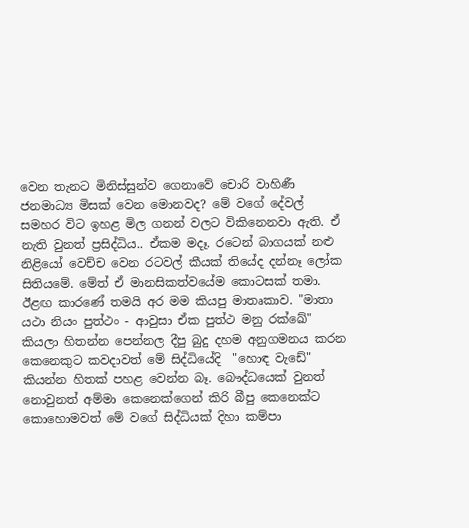වෙන තැනට මිනිස්සුන්ව ගෙනාවේ චොරි වාහිණී ජනමාධ්‍ය මිසක් වෙන මොනවද? මේ වගේ දේවල් සමහර විට ඉහළ මිල ගනන් වලට විකිනෙනවා ඇති. ඒ නැති වුනත් ප්‍රසිද්ධිය.. ඒකම මදෑ. රටෙන් බාගයක් නළු නිළියෝ වෙච්ච වෙන රටවල් කීයක් තියේද දන්නෑ ලෝක සිතියමේ. මේත් ඒ මානසිකත්වයේම කොටසක් තමා.
ඊළඟ කාරණේ තමයි අර මම කියපු මාතෘකාව. "මාතා යථා නියං පුත්ථං - ආවුසා ඒක පුත්ථ මනු රක්ඛේ" කියලා හිතන්න පෙන්නල දීපු බුදු දහම අනුගමනය කරන කෙනෙකුට කවදාවත් මේ සිද්ධියේදි  "හොඳ වැඩේ" කියන්න හිතක් පහළ වෙන්න බෑ. බෞද්ධයෙක් වුනත් නොවුනත් අම්මා කෙනෙක්ගෙන් කිරි බීපු කෙනෙක්ට කොහොමවත් මේ වගේ සිද්ධියක් දිහා කම්පා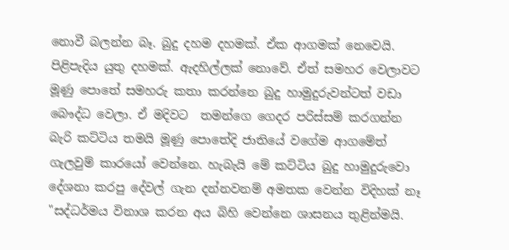නොවී බලන්න බෑ. බුදු දහම දහමක්. ඒක ආගමක් නෙවෙයි. පිළිපැදිය යුතු දහමක්. ඇදහිල්ලක් නොවේ. ඒත් සමහර වෙලාවට මූණු පොතේ සමහරු කතා කරන්නෙ බුදු හාමුදුරුවන්ටත් වඩා බෞද්ධ වෙලා. ඒ මදිවට  තමන්ගෙ ගෙදර පරිස්සම් කරගන්න බැරි කට්ටිය තමයි මූණු පොතේදි ජාතියේ වගේම ආගමේත් ගැලවුම් කාරයෝ වෙන්නෙ. හැබැයි මේ කට්ටිය බුදු හාමුදුරුවො දේශනා කරපු දේවල් ගැන දන්නවනම් අමතක වෙන්න විදිහක් නෑ "සද්ධර්මය විනාශ කරන අය බිහි වෙන්නෙ ශාසනය තුළින්මයි.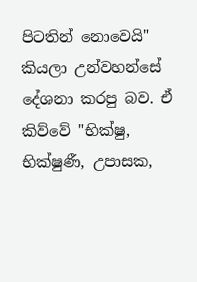පිටතින් නොවෙයි" කියලා උන්වහන්සේ දේශනා කරපු බව. ඒ කිව්වේ "භික්ෂු, භික්ෂුණී, උපාසක,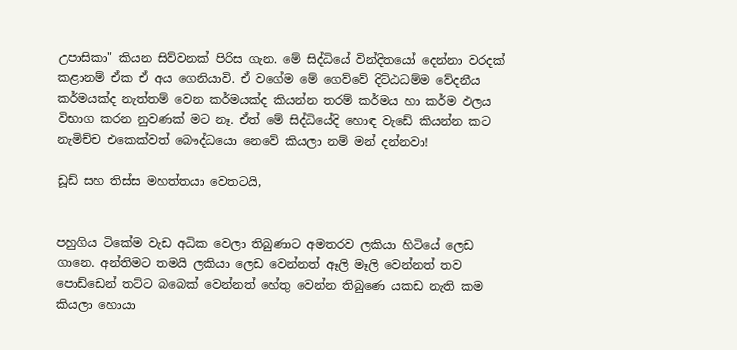උපාසිකා" කියන සිව්වනක් පිරිස ගැන. මේ සිද්ධියේ වින්දිතයෝ දෙන්නා වරදක් කළානම් ඒක ඒ අය ගෙනියාවි. ඒ වගේම මේ ගෙව්වේ දිට්ඨධම්ම වේදනීය කර්මයක්ද නැත්තම් වෙන කර්මයක්ද කියන්න තරම් කර්මය හා කර්ම ඵලය විභාග කරන නුවණක් මට නෑ. ඒත් මේ සිද්ධියේදි හොඳ වැඩේ කියන්න කට නැමිච්ච එකෙක්වත් බෞද්ධයො නෙවේ කියලා නම් මන් දන්නවා!

ඩූඩ් සහ තිස්ස මහත්තයා වෙතටයි,


පහුගිය ටිකේම වැඩ අධික වෙලා තිබුණාට අමතරව ලකියා හිටියේ ලෙඩ ගානෙ. අන්තිමට තමයි ලකියා ලෙඩ වෙන්නත් ඈලි මෑලි වෙන්නත් තව පොඩ්ඩෙන් තට්ට බබෙක් වෙන්නත් හේතු වෙන්න තිබුණෙ යකඩ නැති කම කියලා හොයා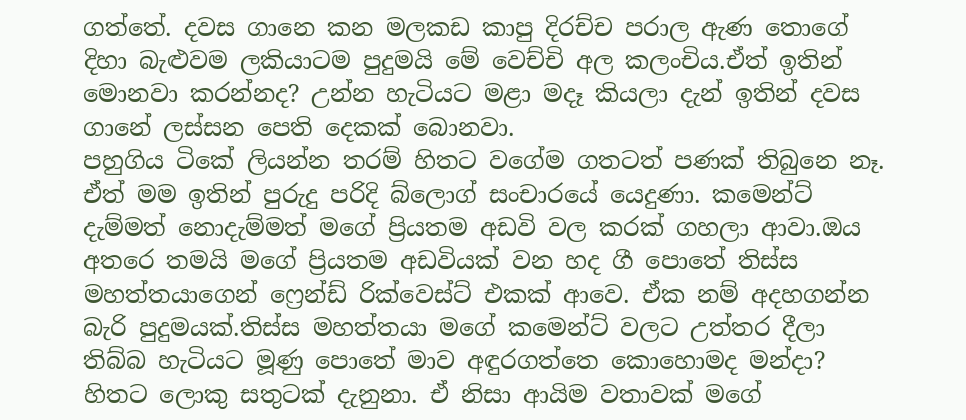ගත්තේ. දවස ගානෙ කන මලකඩ කාපු දිරච්ච පරාල ඇණ තොගේ දිහා බැළුවම ලකියාටම පුදුමයි මේ වෙච්චි අල කලංචිය.ඒත් ඉතින් මොනවා කරන්නද? උන්න හැටියට මළා මදෑ කියලා දැන් ඉතින් දවස ගානේ ලස්සන පෙති දෙකක් බොනවා.
පහුගිය ටිකේ ලියන්න තරම් හිතට වගේම ගතටත් පණක් තිබුනෙ නෑ. ඒත් මම ඉතින් පුරුදු පරිදි බ්ලොග් සංචාරයේ යෙදුණා. කමෙන්ට් දැම්මත් නොදැම්මත් මගේ ප්‍රියතම අඩවි වල කරක් ගහලා ආවා.ඔය අතරෙ තමයි මගේ ප්‍රියතම අඩවියක් වන හද ගී පොතේ තිස්ස මහත්තයාගෙන් ෆ්‍රෙන්ඩ් රික්වෙස්ට් එකක් ආවෙ. ඒක නම් අදහගන්න බැරි පුදුමයක්.තිස්ස මහත්තයා මගේ කමෙන්ට් වලට උත්තර දීලා තිබ්බ හැටියට මූණු පොතේ මාව අඳුරගත්තෙ කොහොමද මන්දා? හිතට ලොකු සතුටක් දැනුනා. ඒ නිසා ආයිම වතාවක් මගේ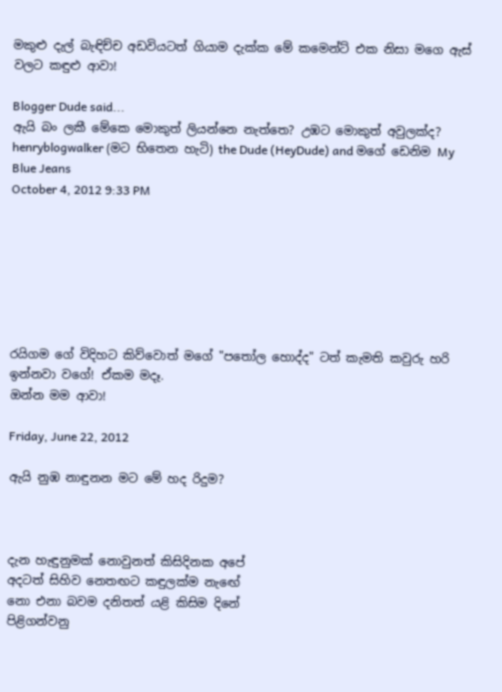මකුළු දැල් බැඳිච්ච අඩවියටත් ගියාම දැක්ක මේ කමෙන්ට් එක නිසා මගෙ ඇස් වලට කඳුළු ආවා!

Blogger Dude said...
ඇයි බං ලකී මේකෙ මොකුත් ලියන්නෙ නැත්තෙ? උඹට මොකුත් අවුලක්ද?
henryblogwalker (මට භිතෙන හැටි) the Dude (HeyDude) and මගේ ඩෙනිම My Blue Jeans
October 4, 2012 9:33 PM







රයිගම ගේ විදිහට කිව්වොත් මගේ "පතෝල හොද්ද" ටත් කැමති කවුරු හරි ඉන්නවා වගේ! ඒකම මදෑ.
ඔන්න මම ආවා!

Friday, June 22, 2012

ඇයි නුඹ නාඳුනන මට මේ හද රිදුම?



දැන හැඳුනුමක් නොවුනත් කිසිදිනක අපේ
අදටත් සිහිව නෙතඟට කඳුලක්ම නැඟේ
නො එනා බවම දනිතත් යළි කිසිම දිනේ
පිළිගන්වනු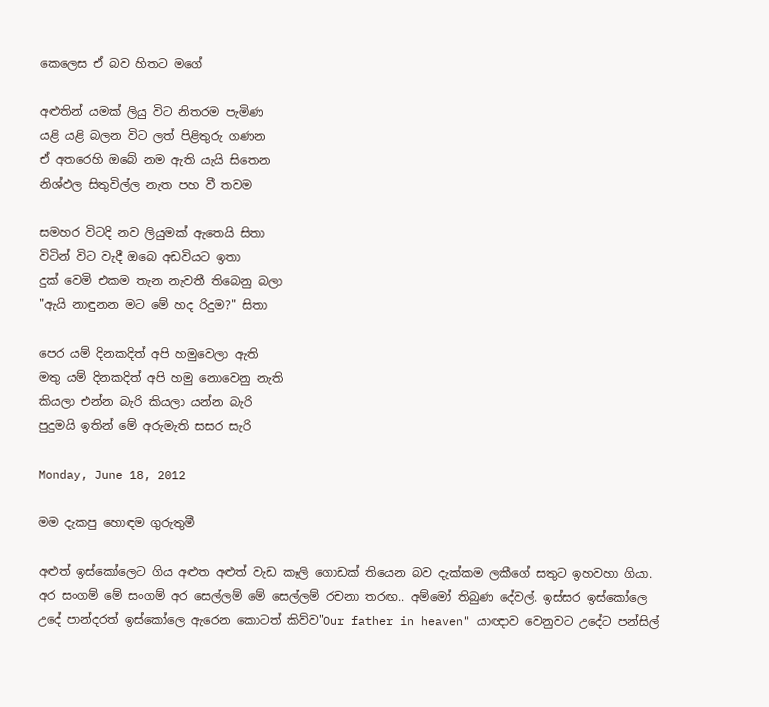කෙලෙස ඒ බව හිතට මගේ

අළුතින් යමක් ලියු විට නිතරම පැමිණ
යළි යළි බලන විට ලත් පිළිතුරු ගණන
ඒ අතරෙහි ඔබේ නම ඇති යැයි සිතෙන
නිශ්ඵල සිතුවිල්ල නැත පහ වී තවම

සමහර විටදි නව ලියුමක් ඇතෙයි සිතා
විටින් විට වැදී ඔබෙ අඩවියට ඉතා
දුක් වෙමි එකම තැන නැවතී තිබෙනු බලා
"ඇයි නාඳුනන මට මේ හද රිදුම?" සිතා

පෙර යම් දිනකදිත් අපි හමුවෙලා ඇති
මතු යම් දිනකදිත් අපි හමු නොවෙනු නැති
කියලා එන්න බැරි කියලා යන්න බැරි
පුදුමයි ඉතින් මේ අරුමැති සසර සැරි

Monday, June 18, 2012

මම දැකපු හොඳම ගුරුතුමී

අළුත් ඉස්කෝලෙට ගිය අළුත අළුත් වැඩ කෑලි ගොඩක් තියෙන බව දැක්කම ලකීගේ සතුට ඉහවහා ගියා. අර සංගම් මේ සංගම් අර සෙල්ලම් මේ සෙල්ලම් රචනා තරඟ.. අම්මෝ තිබුණ දේවල්. ඉස්සර ඉස්කෝලෙ උදේ පාන්දරත් ඉස්කෝලෙ ඇරෙන කොටත් කිව්ව"Our father in heaven" යාඥාව වෙනුවට උදේට පන්සිල්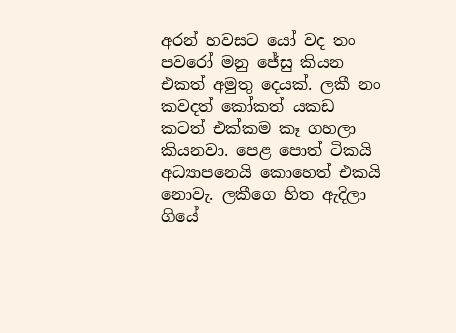අරන් හවසට යෝ වද තං පවරෝ මනු ජේසු කියන එකත් අමුතු දෙයක්. ලකී නං කවදත් කෝකත් යකඩ කටත් එක්කම කෑ ගහලා කියනවා. පෙළ පොත් ටිකයි අධ්‍යාපනෙයි කොහෙත් එකයි නොවැ. ලකීගෙ හිත ඇදිලා ගියේ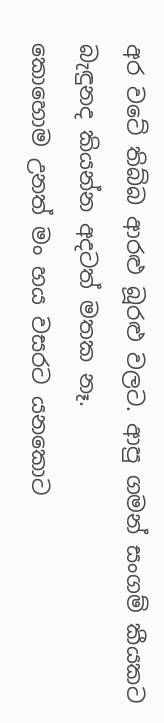අර වටේ තිබ්බ ආරළු බූරළු වලට. ආපු ගමන් සංගම් කීයකට බැඳුනද කියන්න අදටත් මතක නෑ.
කොහොම උනත් මං හය වසරට යනකොට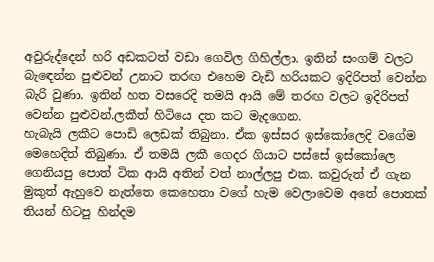අවුරුද්දෙන් හරි අඩකටත් වඩා ගෙවිල ගිහිල්ලා. ඉතින් සංගම් වලට බැඳෙන්න පුළුවන් උනාට තරඟ එහෙම වැඩි හරියකට ඉදිරිපත් වෙන්න බැරි වුණා. ඉතින් හත වසරෙදි තමයි ආයි මේ තරඟ වලට ඉදිරිපත් වෙන්න පුළුවන්.ලකීත් හිටියෙ දත කට මැදගෙන.
හැබැයි ලකීට පොඩි ලෙඩක් තිබුනා. ඒක ඉස්සර ඉස්කෝලෙදි වගේම මෙහෙදිත් තිබුණා. ඒ තමයි ලකී ගෙදර ගියාට පස්සේ ඉස්කෝලෙ ගෙනියපු පොත් ටික ආයි අතින් වත් නාල්ලපු එක. කවුරුත් ඒ ගැන මුකුත් ඇහුවෙ නැත්තෙ කෙහෙතා වගේ හැම වෙලාවෙම අතේ පොතක් තියන් හිටපු හින්දම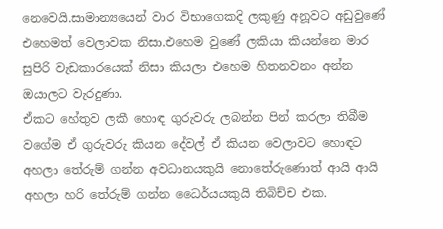නෙවෙයි.සාමාන්‍යයෙන් වාර විභාගෙකදි ලකුණු අනූවට අඩුවුණේ එහෙමත් වෙලාවක නිසා.එහෙම වුණේ ලකියා කියන්නෙ මාර සුපිරි වැඩකාරයෙක් නිසා කියලා එහෙම හිතනවනං අන්න ඔයාලට වැරදුණා.
ඒකට හේතුව ලකී හොඳ ගුරුවරු ලබන්න පින් කරලා තිබීම වගේම ඒ ගුරුවරු කියන දේවල් ඒ කියන වෙලාවට හොඳට අහලා තේරුම් ගන්න අවධානයකුයි නොතේරුණොත් ආයි ආයි අහලා හරි තේරුම් ගන්න ධෛර්යයකුයි තිබිච්ච එක.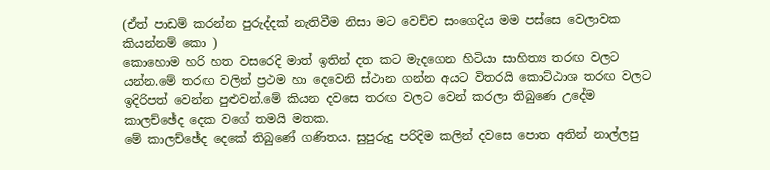(ඒත් පාඩම් කරන්න පුරුද්දක් නැතිවීම නිසා මට වෙච්ච සංගෙදිය මම පස්සෙ වෙලාවක කියන්නම් කො )
කොහොම හරි හත වසරෙදි මාත් ඉතින් දත කට මැදගෙන හිටියා සාහිත්‍ය තරඟ වලට යන්න.මේ තරඟ වලින් ප්‍රථම හා දෙවෙනි ස්ථාන ගන්න අයට විතරයි කොට්ඨාශ තරඟ වලට ඉදිරිපත් වෙන්න පුළුවන්.මේ කියන දවසෙ තරඟ වලට වෙන් කරලා තිබුණෙ උදේම කාලච්ඡේද දෙක වගේ තමයි මතක.
මේ කාලච්ඡේද දෙකේ තිබුණේ ගණිතය. සුපුරුදු පරිදිම කලින් දවසෙ පොත අතින් නාල්ලපු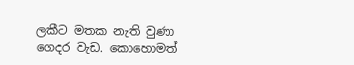ලකීට මතක නැති වුණා ගෙදර වැඩ. කොහොමත්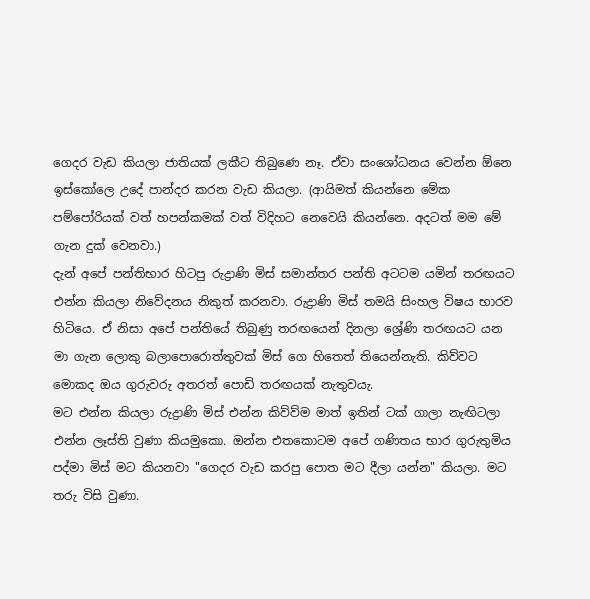ගෙදර වැඩ කියලා ජාතියක් ලකීට තිබුණෙ නෑ. ඒවා සංශෝධනය වෙන්න ඕනෙ ඉස්කෝලෙ උදේ පාන්දර කරන වැඩ කියලා. (ආයිමත් කියන්නෙ මේක පම්පෝරියක් වත් හපන්කමක් වත් විදිහට නෙවෙයි කියන්නෙ. අදටත් මම මේ ගැන දුක් වෙනවා.)
දැන් අපේ පන්තිභාර හිටපු රුද්‍රාණි මිස් සමාන්තර පන්ති අටටම යමින් තරඟයට එන්න කියලා නිවේදනය නිකුත් කරනවා. රුද්‍රාණි මිස් තමයි සිංහල විෂය භාරව හිටියෙ. ඒ නිසා අපේ පන්තියේ තිබුණු තරඟයෙන් දිනලා ශ්‍රේණි තරඟයට යන මා ගැන ලොකු බලාපොරොත්තුවක් මිස් ගෙ හිතෙත් තියෙන්නැති. කිව්වට මොකද ඔය ගුරුවරු අතරත් පොඩි තරඟයක් නැතුවයැ.
මට එන්න කියලා රුද්‍රාණි මිස් එන්න කිව්ව්ම මාත් ඉතින් ටක් ගාලා නැඟිටලා එන්න ලෑස්ති වුණා කියමුකො. ඔන්න එතකොටම අපේ ගණිතය භාර ගුරුතුමිය පද්මා මිස් මට කියනවා "ගෙදර වැඩ කරපු පොත මට දීලා යන්න" කියලා. මට තරු විසි වුණා.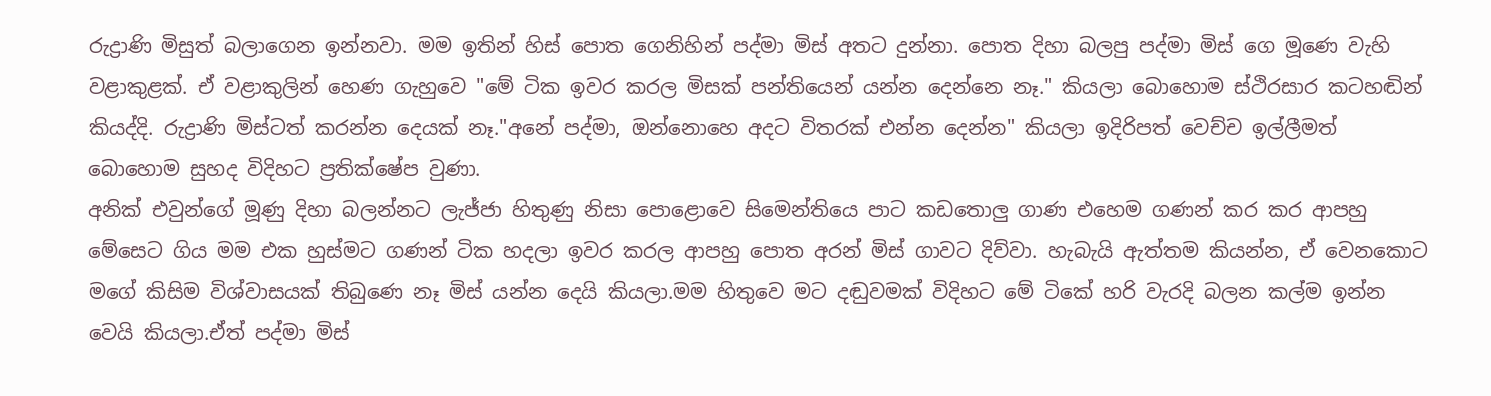රුද්‍රාණි මිසුත් බලාගෙන ඉන්නවා. මම ඉතින් හිස් පොත ගෙනිහින් පද්මා මිස් අතට දුන්නා. පොත දිහා බලපු පද්මා මිස් ගෙ මූණෙ වැහි වළාකුළක්. ඒ වළාකුලින් හෙණ ගැහුවෙ "මේ ටික ඉවර කරල මිසක් පන්තියෙන් යන්න දෙන්නෙ නෑ." කියලා බොහොම ස්ථිරසාර කටහඬින් කියද්දි. රුද්‍රාණි මිස්ටත් කරන්න දෙයක් නෑ."අනේ පද්මා, ඔන්නොහෙ අදට විතරක් එන්න දෙන්න" කියලා ඉදිරිපත් වෙච්ච ඉල්ලීමත් බොහොම සුහද විදිහට ප්‍රතික්ෂේප වුණා.
අනික් එවුන්ගේ මූණු දිහා බලන්නට ලැජ්ජා හිතුණු නිසා පොළොවෙ සිමෙන්තියෙ පාට කඩතොලු ගාණ එහෙම ගණන් කර කර ආපහු මේසෙට ගිය මම එක හුස්මට ගණන් ටික හදලා ඉවර කරල ආපහු පොත අරන් මිස් ගාවට දිව්වා. හැබැයි ඇත්තම කියන්න, ඒ වෙනකොට මගේ කිසිම විශ්වාසයක් තිබුණෙ නෑ මිස් යන්න දෙයි කියලා.මම හිතුවෙ මට දඬුවමක් විදිහට මේ ටිකේ හරි වැරදි බලන කල්ම ඉන්න වෙයි කියලා.ඒත් පද්මා මිස්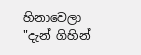හිනාවෙලා "දැන් ගිහින්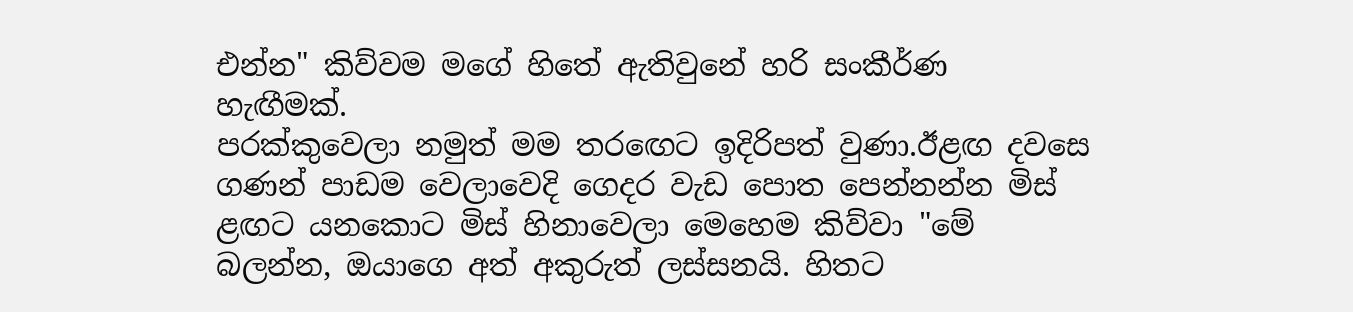එන්න" කිව්වම මගේ හිතේ ඇතිවුනේ හරි සංකීර්ණ හැඟීමක්.
පරක්කුවෙලා නමුත් මම තරඟෙට ඉදිරිපත් වුණා.ඊළඟ දවසෙ ගණන් පාඩම වෙලාවෙදි ගෙදර වැඩ පොත පෙන්නන්න මිස් ළඟට යනකොට මිස් හිනාවෙලා මෙහෙම කිව්වා "මේ බලන්න, ඔයාගෙ අත් අකුරුත් ලස්සනයි. හිතට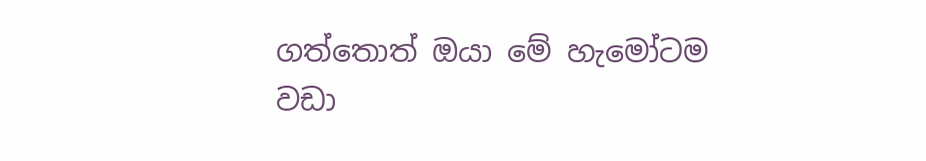ගත්තොත් ඔයා මේ හැමෝටම වඩා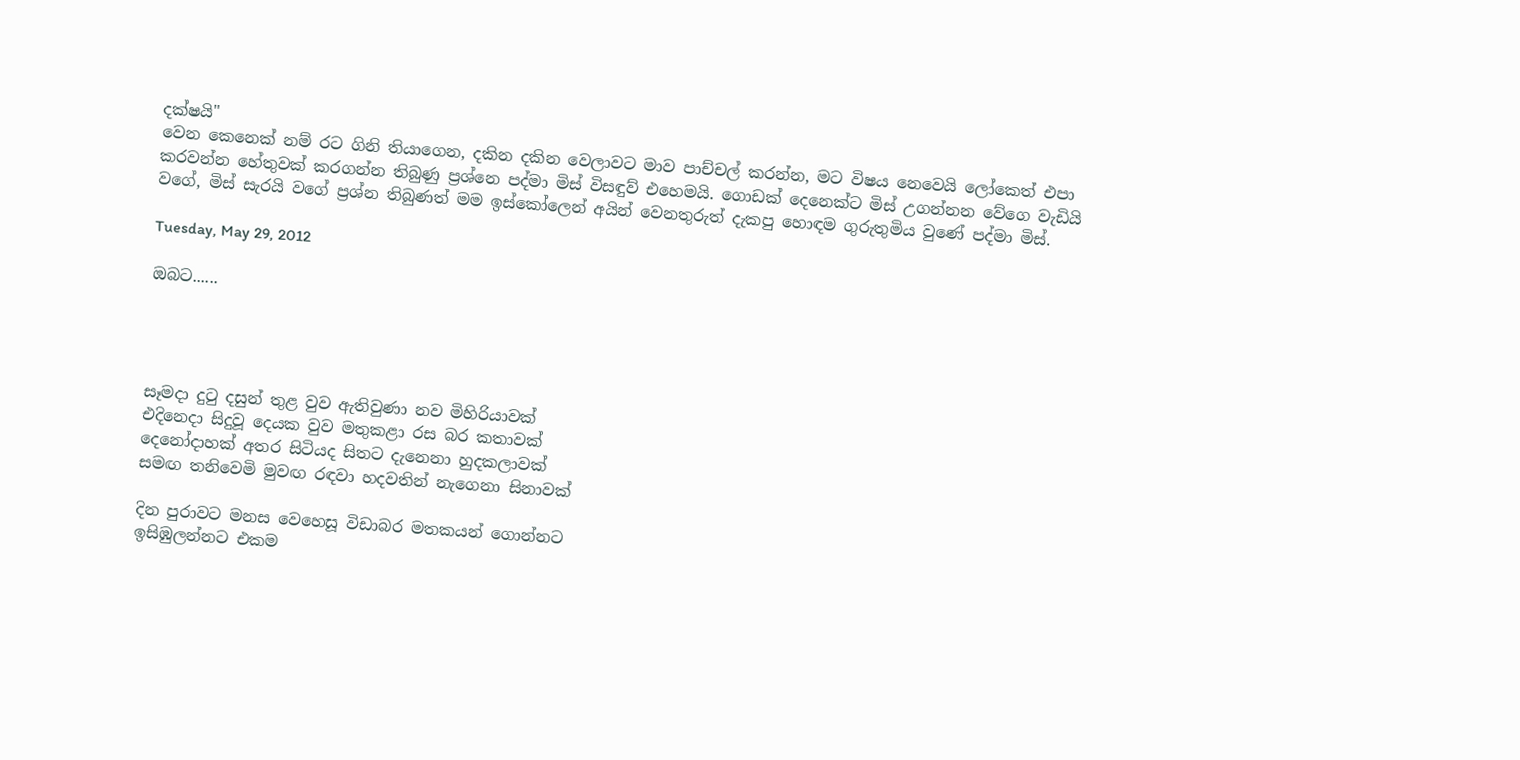දක්ෂයි"
වෙන කෙනෙක් නම් රට ගිනි තියාගෙන, දකින දකින වෙලාවට මාව පාච්චල් කරන්න, මට විෂය නෙවෙයි ලෝකෙත් එපා කරවන්න හේතුවක් කරගන්න තිබුණු ප්‍රශ්නෙ පද්මා මිස් විසඳුව් එහෙමයි. ගොඩක් දෙනෙක්ට මිස් උගන්නන වේගෙ වැඩියි වගේ, මිස් සැරයි වගේ ප්‍රශ්න තිබුණත් මම ඉස්කෝලෙන් අයින් වෙනතුරුත් දැකපු හොඳම ගුරුතුමිය වුණේ පද්මා මිස්.

Tuesday, May 29, 2012

ඔබට......




සෑමදා දුටු දසුන් තුළ වුව ඇතිවුණා නව මිහිරියාවක්
එදිනෙදා සිදුවූ දෙයක වුව මතුකළා රස බර කතාවක්
දෙනෝදාහක් අතර සිටියද සිතට දැනෙනා හුදකලාවක්
සමඟ තනිවෙමි මුවඟ රඳවා හදවතින් නැගෙනා සිනාවක්

දින පුරාවට මනස වෙහෙසූ විඩාබර මතකයන් ගොන්නට
ඉසිඹුලන්නට එකම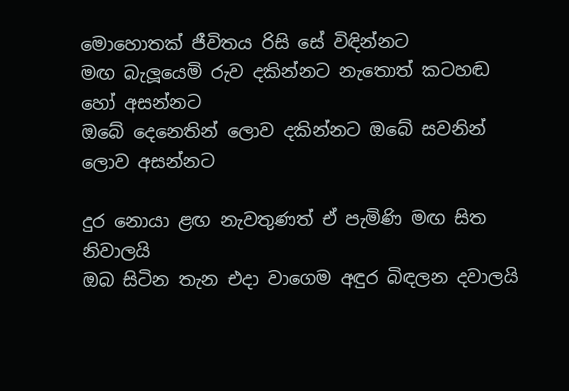මොහොතක් ජීවිතය රිසි සේ විඳින්නට
මඟ බැලූයෙමි රුව දකින්නට නැතොත් කටහඬ හෝ අසන්නට
ඔබේ දෙනෙතින් ලොව දකින්නට ඔබේ සවනින් ලොව අසන්නට

දුර නොයා ළඟ නැවතුණත් ඒ පැමිණි මඟ සිත නිවාලයි
ඔබ සිටින තැන එදා වාගෙම අඳුර බිඳලන දවාලයි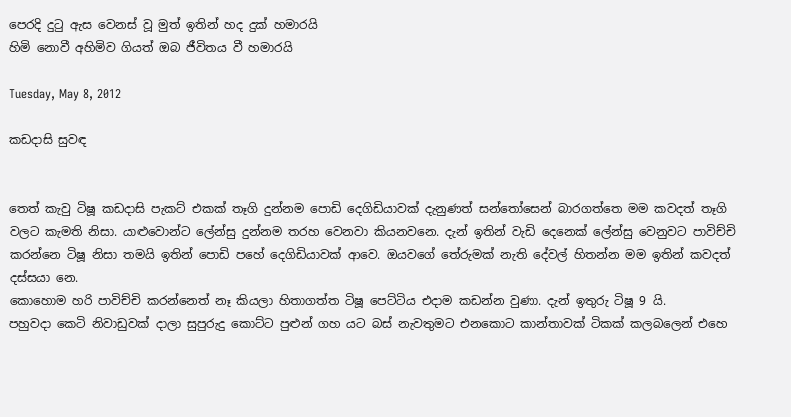පෙරදි දුටු ඇස වෙනස් වූ මුත් ඉතින් හද දුක් හමාරයි
හිමි නොවී අහිමිව ගියත් ඔබ ජීවිතය වී හමාරයි

Tuesday, May 8, 2012

කඩදාසි සුවඳ


තෙත් කැවු ටිෂූ කඩදාසි පැකට් එකක් තෑගි දුන්නම පොඩි දෙගිඩියාවක් දැනුණත් සන්තෝසෙන් බාරගත්තෙ මම කවදත් තෑගි වලට කැමති නිසා. යාළුවොන්ට ලේන්සු දුන්නම තරහ වෙනවා කියනවනෙ. දැන් ඉතින් වැඩි දෙනෙක් ලේන්සු වෙනුවට පාවිච්චි කරන්නෙ ටිෂූ නිසා තමයි ඉතින් පොඩි පහේ දෙගිඩියාවක් ආවෙ. ඔයවගේ තේරුමක් නැති දේවල් හිතන්න මම ඉතින් කවදත් දස්සයා නෙ.
කොහොම හරි පාවිච්චි කරන්නෙත් නෑ කියලා හිතාගත්ත ටිෂූ පෙට්ටිය එදාම කඩන්න වුණා. දැන් ඉතුරු ටිෂූ 9 යි.
පහුවදා කෙටි නිවාඩුවක් දාලා සුපුරුදු කොට්ට පුළුන් ගහ යට බස් නැවතුමට එනකොට කාන්තාවක් ටිකක් කලබලෙන් එහෙ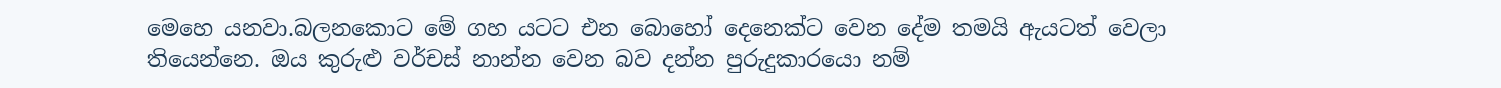මෙහෙ යනවා.බලනකොට මේ ගහ යටට එන බොහෝ දෙනෙක්ට වෙන දේම තමයි ඇයටත් වෙලා තියෙන්නෙ. ඔය කුරුළු වර්චස් නාන්න වෙන බව දන්න පුරුදුකාරයො නම්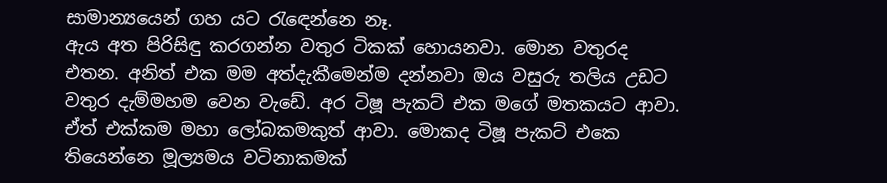සාමාන්‍යයෙන් ගහ යට රැඳෙන්නෙ නෑ.
ඇය අත පිරිසිඳු කරගන්න වතුර ටිකක් හොයනවා. මොන වතුරද එතන. අනිත් එක මම අත්දැකීමෙන්ම දන්නවා ඔය වසුරු තලිය උඩට වතුර දැම්මහම වෙන වැඩේ. අර ටිෂූ පැකට් එක මගේ මතකයට ආවා. ඒත් එක්කම මහා ලෝබකමකුත් ආවා. මොකද ටිෂූ පැකට් එකෙ තියෙන්නෙ මූල්‍යමය වටිනාකමක්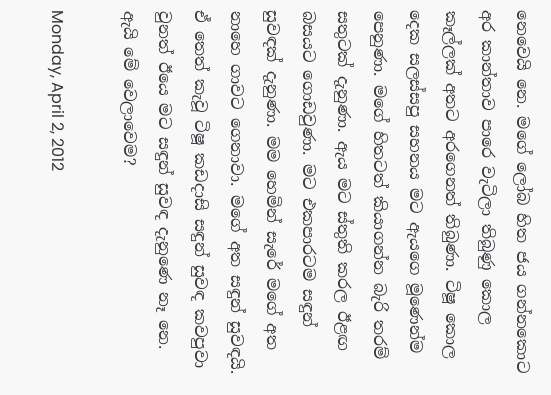නෙවෙයි නෙ. මගේ ලෝබ හිත ජය ගන්නකොට අර කාන්තාව පාරෙ වැටිලා තිබුණු කොල කෑල්ලක් අතට අරගෙනත් තිබුණා. ටිෂූ කොල දෙක සලස්සපු සහනය මට ඇයගෙ මූණෙන්ම පෙනුණා. මගේ හිතටත් කියාගන්න බැරි තරම් සතුටක් දැනුණා. ඇය මට ස්තුති කරල ඊළඟ බසයට ගොඩවුණා. මට එකපාරටම සඳුන් සුවඳක් දැනුණා. මම හෙමින් සැරේ මගේ අත නාහෙ ගාවට ගෙනාවා. මගේ අත සඳුන් සුවඳයි. ඒ තෙත් කැවූ ටිෂූ කඩදාසි සඳුන් සුවඳ කවපුවා වුනත් ඊයෙ මට සඳුන් සුවඳ දැනුණෙ නෑ නෙ. ඇයි මේ වෙලාවෙම?

Monday, April 2, 2012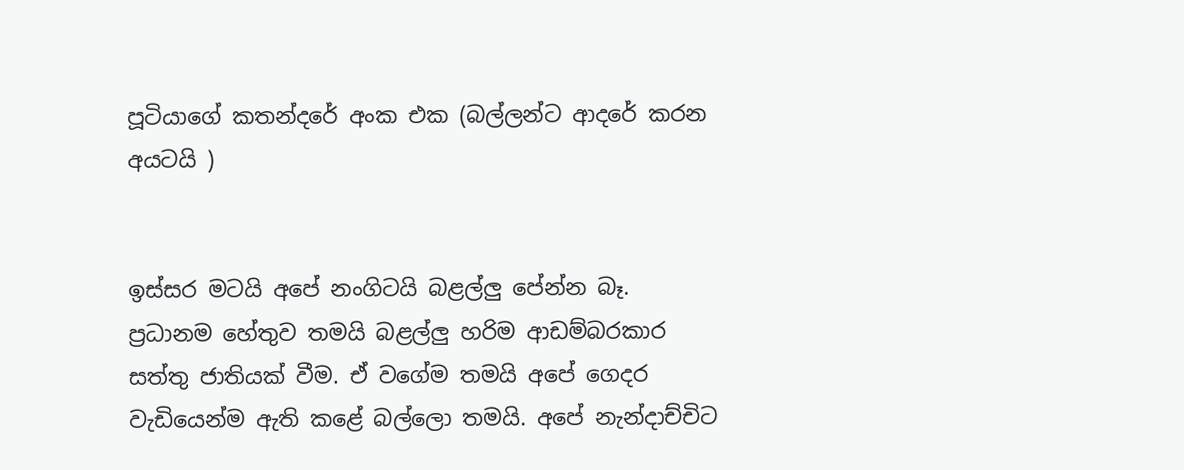පූටියාගේ කතන්දරේ අංක එක (බල්ලන්ට ආදරේ කරන අයටයි )


ඉස්සර මටයි අපේ නංගිටයි බළල්ලු පේන්න බෑ. ප්‍රධානම හේතුව තමයි බළල්ලු හරිම ආඩම්බරකාර සත්තු ජාතියක් වීම. ඒ වගේම තමයි අපේ ගෙදර වැඩියෙන්ම ඇති කළේ බල්ලො තමයි. අපේ නැන්දාච්චිට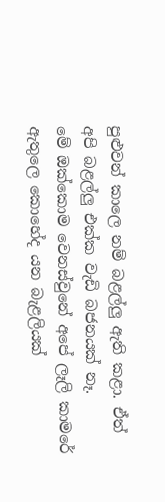පුළුවන් කාලෙ නම් බළල්ලු ඇති කළා. ඒත් අපි බළල්ලු එක්ක වැඩි බජනයක් නෑ.
මේ ඔක්කොම වෙනස්වුනේ අපේ ලෑලි කාමරේ ඇතුලෙ කොහේද යන බැළලියක්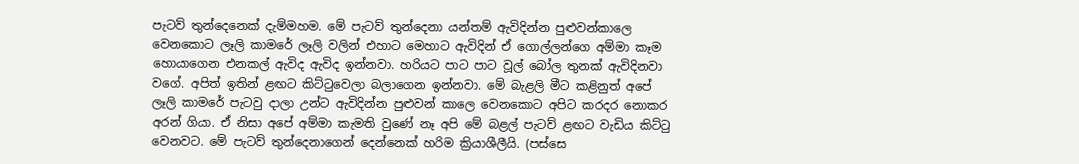පැටව් තුන්දෙනෙක් දැම්මහම. මේ පැටව් තුන්දෙනා යන්තම් ඇවිදින්න පුළුවන්කාලෙ වෙනකොට ලෑලි කාමරේ ලෑලි වලින් එහාට මෙහාට ඇවිදින් ඒ ගොල්ලන්ගෙ අම්මා කෑම හොයාගෙන එනකල් ඇවිද ඇවිද ඉන්නවා. හරියට පාට පාට වූල් බෝල තුනක් ඇවිදිනවා වගේ. අපිත් ඉතින් ළඟට කිට්ටුවෙලා බලාගෙන ඉන්නවා. මේ බැළලි මීට කළිනුත් අපේ ලෑලි කාමරේ පැටවු දාලා උන්ට ඇවිදින්න පුළුවන් කාලෙ වෙනකොට අපිට කරදර නොකර අරන් ගියා. ඒ නිසා අපේ අම්මා කැමති වුණේ නෑ අපි මේ බළල් පැටව් ළඟට වැඩිය කිට්ටු වෙනවට. මේ පැටව් තුන්දෙනාගෙන් දෙන්නෙක් හරිම ක්‍රියාශීලීයි. (පස්සෙ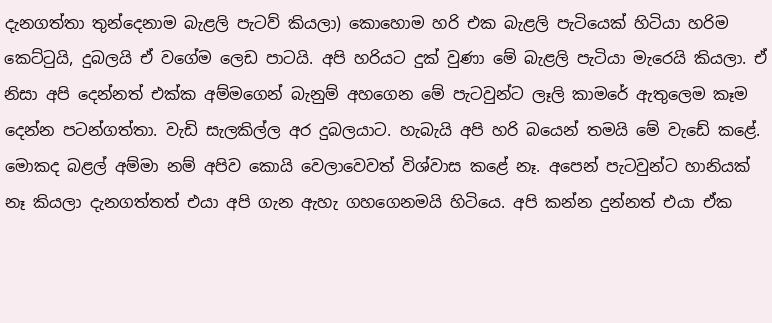දැනගත්තා තුන්දෙනාම බැළලි පැටව් කියලා) කොහොම හරි එක බැළලි පැටියෙක් හිටියා හරිම කෙට්ටුයි, දුබලයි ඒ වගේම ලෙඩ පාටයි. අපි හරියට දුක් වුණා මේ බැළලි පැටියා මැරෙයි කියලා. ඒ නිසා අපි දෙන්නත් එක්ක අම්මගෙන් බැනුම් අහගෙන මේ පැටවුන්ට ලෑලි කාමරේ ඇතුලෙම කෑම දෙන්න පටන්ගත්තා. වැඩි සැලකිල්ල අර දුබලයාට. හැබැයි අපි හරි බයෙන් තමයි මේ වැඩේ කළේ. මොකද බළල් අම්මා නම් අපිව කොයි වෙලාවෙවත් විශ්වාස කළේ නෑ. අපෙන් පැටවුන්ට හානියක් නෑ කියලා දැනගත්තත් එයා අපි ගැන ඇහැ ගහගෙනමයි හිටියෙ. අපි කන්න දුන්නත් එයා ඒක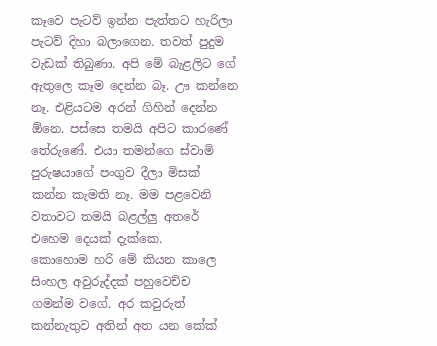කෑවෙ පැටව් ඉන්න පැත්තට හැරිලා පැටව් දිහා බලාගෙන. තවත් පුදුම වැඩක් තිබුණා. අපි මේ බැළලිට ගේ ඇතුලෙ කෑම දෙන්න බෑ. ඌ කන්නෙ නෑ. එළියටම අරන් ගිහින් දෙන්න ඕනෙ. පස්සෙ තමයි අපිට කාරණේ තේරුණේ. එයා තමන්ගෙ ස්වාමි පුරුෂයාගේ පංගුව දීලා මිසක් කන්න කැමති නෑ. මම පළවෙනි වතාවට තමයි බළල්ලු අතරේ එහෙම දෙයක් දැක්කෙ.
කොහොම හරි මේ කියන කාලෙ සිංහල අවුරුද්දක් පහුවෙච්ච ගමන්ම වගේ. අර කවුරුත් කන්නැතුව අතින් අත යන කේක්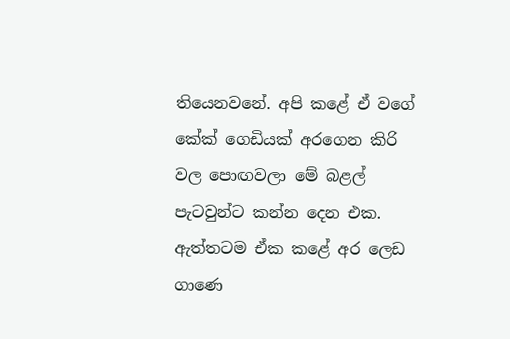තියෙනවනේ. අපි කළේ ඒ වගේ කේක් ගෙඩියක් අරගෙන කිරි වල පොඟවලා මේ බළල් පැටවුන්ට කන්න දෙන එක. ඇත්තටම ඒක කළේ අර ලෙඩ ගාණෙ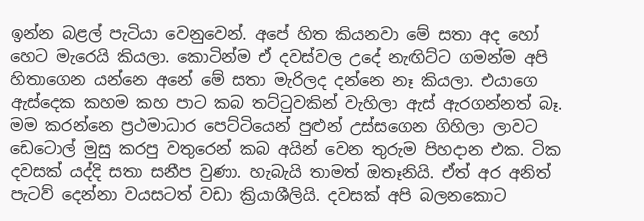ඉන්න බළල් පැටියා වෙනුවෙන්. අපේ හිත කියනවා මේ සතා අද හෝ හෙට මැරෙයි කියලා. කොටින්ම ඒ දවස්වල උදේ නැඟිට්ට ගමන්ම අපි හිතාගෙන යන්නෙ අනේ මේ සතා මැරිලද දන්නෙ නෑ කියලා. එයාගෙ ඇස්දෙක කහම කහ පාට කබ තට්ටුවකින් වැහිලා ඇස් ඇරගන්නත් බෑ. මම කරන්නෙ ප්‍රථමාධාර පෙට්ටියෙන් පුළුන් උස්සගෙන ගිහිලා ලාවට ඩෙටොල් මුසු කරපු වතුරෙන් කබ අයින් වෙන තුරුම පිහදාන එක. ටික දවසක් යද්දි සතා සනීප වුණා. හැබැයි තාමත් ඔතෑනියි. ඒත් අර අනිත් පැටව් දෙන්නා වයසටත් වඩා ක්‍රියාශීලියි. දවසක් අපි බලනකොට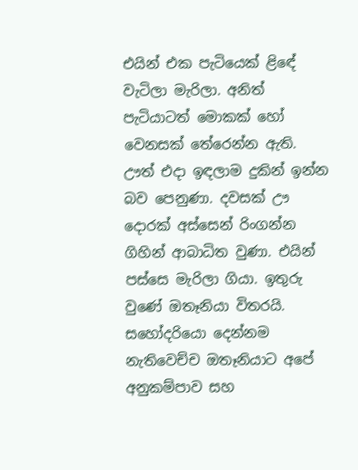එයින් එක පැටියෙක් ළිඳේ වැටිලා මැරිලා. අනිත් පැටියාටත් මොකක් හෝ වෙනසක් තේරෙන්න ඇති. ඌත් එදා ඉඳලාම දුකින් ඉන්න බව පෙනුණා. දවසක් ඌ දොරක් අස්සෙන් රිංගන්න ගිහින් ආබාධිත වුණා. එයින් පස්සෙ මැරිලා ගියා. ඉතුරු වුණේ ඔතෑනියා විතරයි. සහෝදරියො දෙන්නම නැතිවෙච්ච ඔතෑනියාට අපේ අනුකම්පාව සහ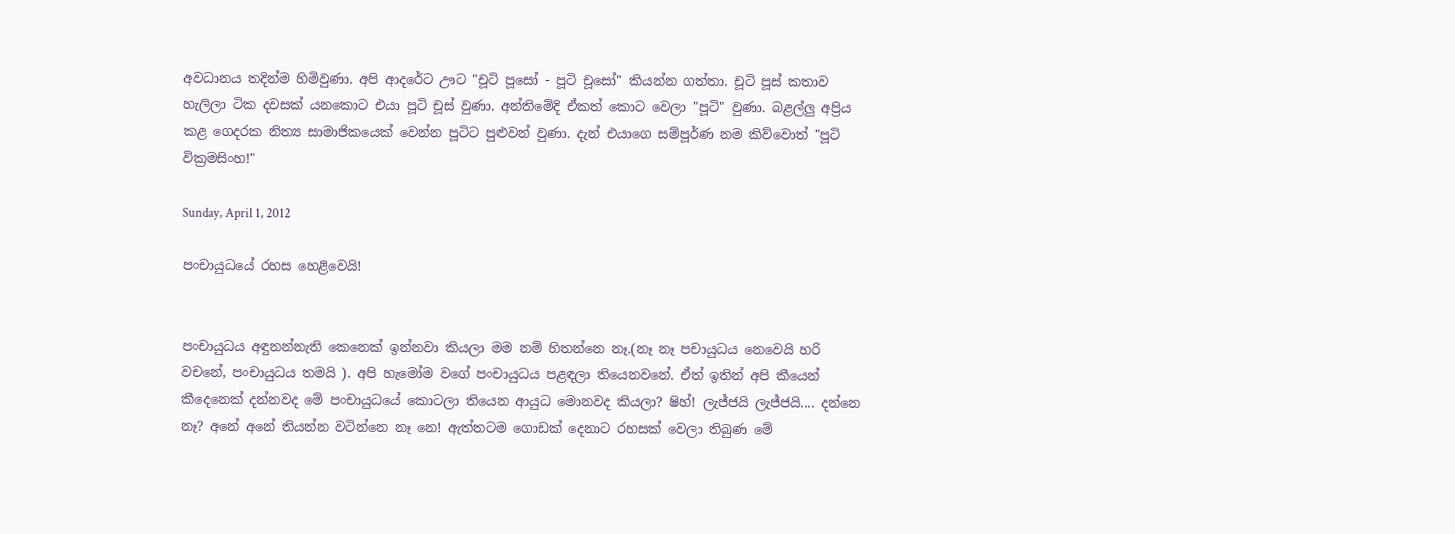අවධානය තදින්ම හිමිවුණා. අපි ආදරේට ඌට "චූටි පූසෝ - පූටි චූසෝ" කියන්න ගත්තා. චූටි පූස් කතාව හැලිලා ටික දවසක් යනකොට එයා පූටි චූස් වුණා. අන්තිමේදි ඒකත් කොට වෙලා "පූටි" වුණා. බළල්ලු අප්‍රිය කළ ගෙදරක නිත්‍ය සාමාජිකයෙක් වෙන්න පූටිට පුළුවන් වුණා. දැන් එයාගෙ සම්පූර්ණ නම කිව්වොත් "පූටි වික්‍රමසිංහ!"

Sunday, April 1, 2012

පංචායුධයේ රහස හෙළිවෙයි!


පංචායුධය අඳුනන්නැති කෙනෙක් ඉන්නවා කියලා මම නම් හිතන්නෙ නෑ.(නෑ නෑ පචායුධය නෙවෙයි හරි වචනේ, පංචායුධය තමයි ). අපි හැමෝම වගේ පංචායුධය පළඳලා තියෙනවනේ. ඒත් ඉතින් අපි කීයෙන් කීදෙනෙක් දන්නවද මේ පංචායුධයේ කොටලා තියෙන ආයුධ මොනවද කියලා? ෂිහ්! ලැජ්ජයි ලැජ්ජයි.... දන්නෙ නෑ? අනේ අනේ තියන්න වටින්නෙ නෑ නෙ! ඇත්තටම ගොඩක් දෙනාට රහසක් වෙලා තිබුණ මේ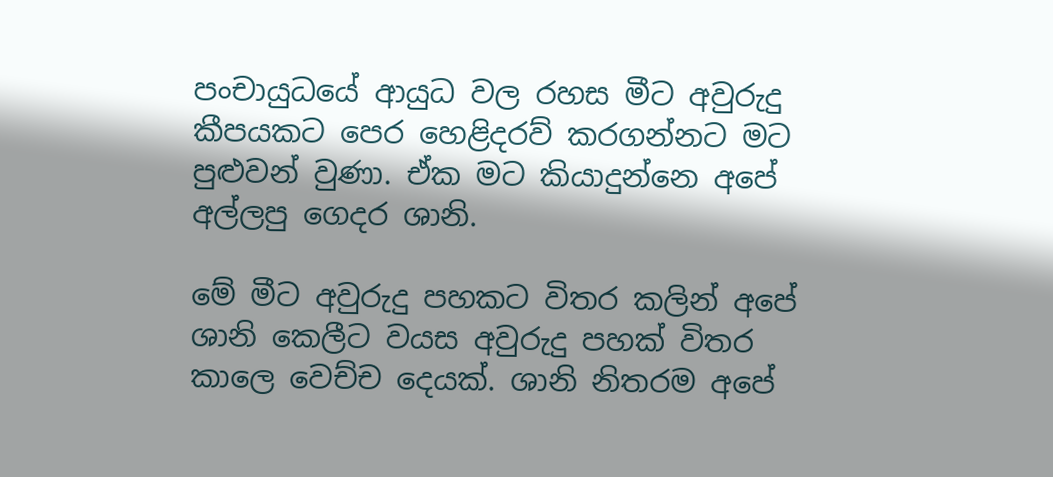පංචායුධයේ ආයුධ වල රහස මීට අවුරුදු කීපයකට පෙර හෙළිදරව් කරගන්නට මට පුළුවන් වුණා. ඒක මට කියාදුන්නෙ අපේ අල්ලපු ගෙදර ශානි.

මේ මීට අවුරුදු පහකට විතර කලින් අපේ ශානි කෙලීට වයස අවුරුදු පහක් විතර කාලෙ වෙච්ච දෙයක්. ශානි නිතරම අපේ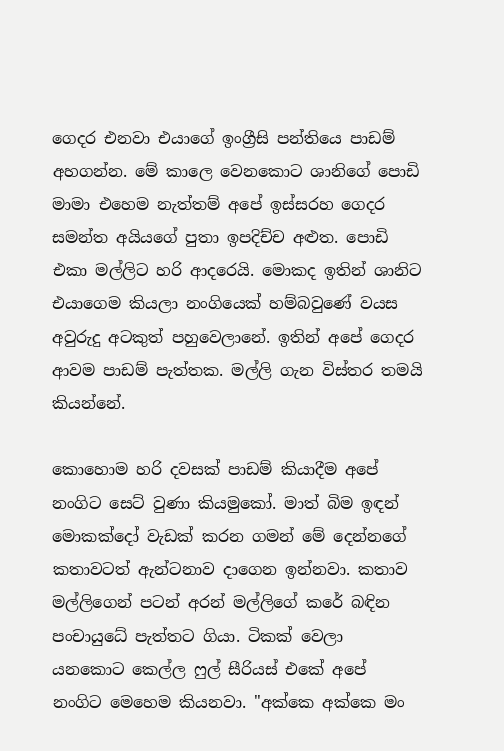ගෙදර එනවා එයාගේ ඉංග්‍රීසි පන්තියෙ පාඩම් අහගන්න. මේ කාලෙ වෙනකොට ශානිගේ පොඩි මාමා එහෙම නැත්තම් අපේ ඉස්සරහ ගෙදර සමන්ත අයියගේ පුතා ඉපදිච්ච අළුත. පොඩි එකා මල්ලිට හරි ආදරෙයි. මොකද ඉතින් ශානිට එයාගෙම කියලා නංගියෙක් හම්බවුණේ වයස අවුරුදු අටකුත් පහුවෙලානේ. ඉතින් අපේ ගෙදර ආවම පාඩම් පැත්තක. මල්ලි ගැන විස්තර තමයි කියන්නේ.

කොහොම හරි දවසක් පාඩම් කියාදීම අපේ නංගිට සෙට් වුණා කියමුකෝ. මාත් බිම ඉඳන් මොකක්දෝ වැඩක් කරන ගමන් මේ දෙන්නගේ කතාවටත් ඇන්ටනාව දාගෙන ඉන්නවා. කතාව මල්ලිගෙන් පටන් අරන් මල්ලිගේ කරේ බඳින පංචායුධේ පැත්තට ගියා. ටිකක් වෙලා යනකොට කෙල්ල ෆුල් සීරියස් එකේ අපේ නංගිට මෙහෙම කියනවා. "අක්කෙ අක්කෙ මං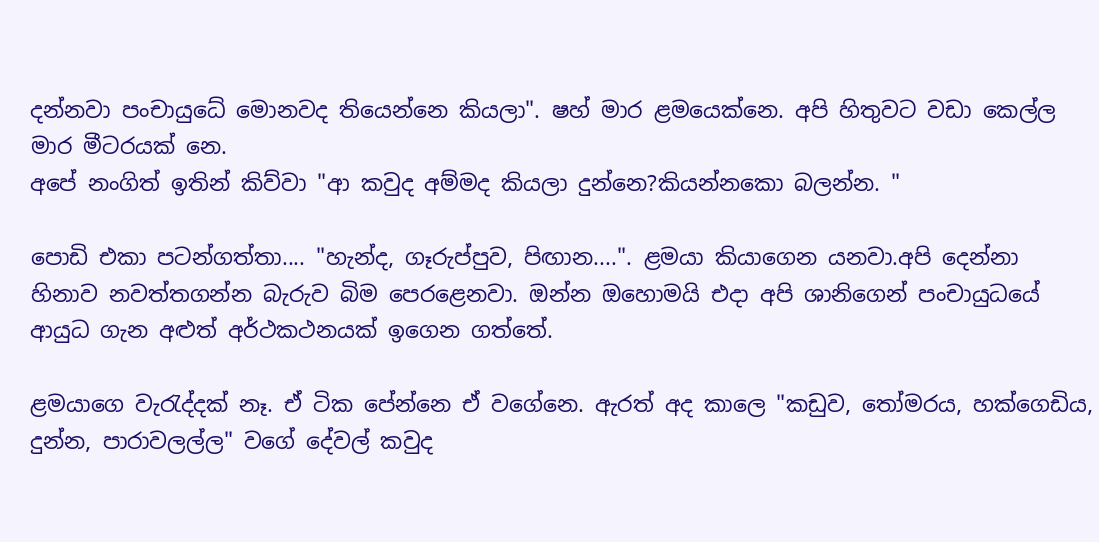දන්නවා පංචායුධේ මොනවද තියෙන්නෙ කියලා". ෂහ් මාර ළමයෙක්නෙ. අපි හිතුවට වඩා කෙල්ල මාර මීටරයක් නෙ.
අපේ නංගිත් ඉතින් කිව්වා "ආ කවුද අම්මද කියලා දුන්නෙ?කියන්නකො බලන්න. "

පොඩි එකා පටන්ගත්තා.... "හැන්ද, ගෑරුප්පුව, පිඟාන....". ළමයා කියාගෙන යනවා.අපි දෙන්නා හිනාව නවත්තගන්න බැරුව බිම පෙරළෙනවා. ඔන්න ඔහොමයි එදා අපි ශානිගෙන් පංචායුධයේ ආයුධ ගැන අළුත් අර්ථකථනයක් ඉගෙන ගත්තේ.

ළමයාගෙ වැරැද්දක් නෑ. ඒ ටික පේන්නෙ ඒ වගේනෙ. ඇරත් අද කාලෙ "කඩුව, තෝමරය, හක්ගෙඩිය, දුන්න, පාරාවලල්ල" වගේ දේවල් කවුද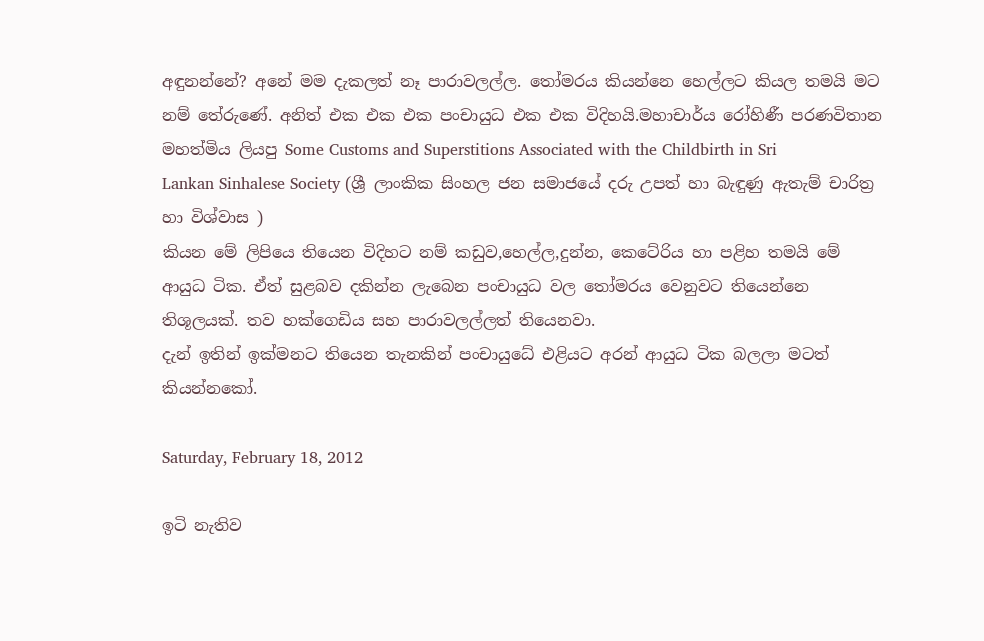අඳුනන්නේ? අනේ මම දැකලත් නෑ පාරාවලල්ල. තෝමරය කියන්නෙ හෙල්ලට කියල තමයි මට නම් තේරුණේ. අනිත් එක එක එක පංචායුධ එක එක විදිහයි.මහාචාර්ය රෝහිණී පරණවිතාන මහත්මිය ලියපු Some Customs and Superstitions Associated with the Childbirth in Sri
Lankan Sinhalese Society (ශ්‍රී ලාංකික සිංහල ජන සමාජයේ දරු උපත් හා බැඳුණු ඇතැම් චාරිත්‍ර හා විශ්වාස )
කියන මේ ලිපියෙ තියෙන විදිහට නම් කඩුව,හෙල්ල,දුන්න, කෙටේරිය හා පළිහ තමයි මේ ආයුධ ටික. ඒත් සුළබව දකින්න ලැබෙන පංචායුධ වල තෝමරය වෙනුවට තියෙන්නෙ තිශූලයක්. තව හක්ගෙඩිය සහ පාරාවලල්ලත් තියෙනවා.
දැන් ඉතින් ඉක්මනට තියෙන තැනකින් පංචායුධේ එළියට අරන් ආයුධ ටික බලලා මටත් කියන්නකෝ.

Saturday, February 18, 2012

ඉටි නැතිව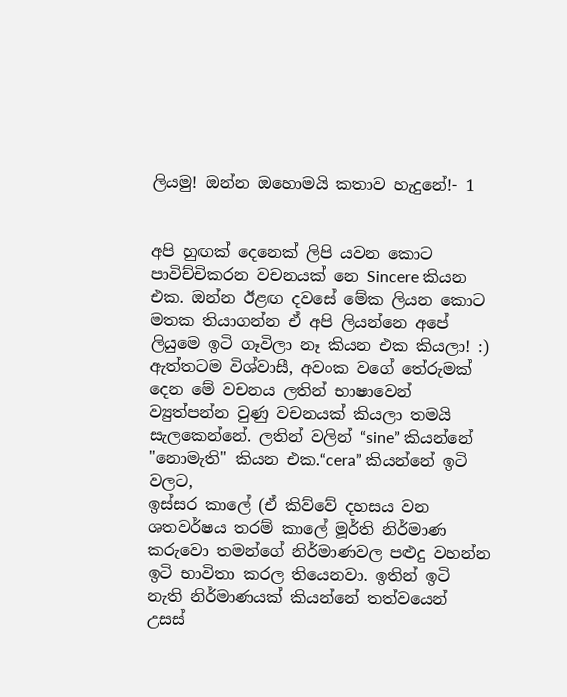ලියමු! ඔන්න ඔහොමයි කතාව හැදුනේ!- 1


අපි හුඟක් දෙනෙක් ලිපි යවන කොට පාවිච්චිකරන වචනයක් නෙ Sincere කියන එක. ඔන්න ඊළඟ දවසේ මේක ලියන කොට මතක තියාගන්න ඒ අපි ලියන්නෙ අපේ ලියුමෙ ඉටි ගෑවිලා නෑ කියන එක කියලා! :)
ඇත්තටම විශ්වාසී, අවංක වගේ තේරුමක් දෙන මේ වචනය ලතින් භාෂාවෙන් ව්‍යුත්පන්න වුණු වචනයක් කියලා තමයි සැලකෙන්නේ. ලතින් වලින් “sine” කියන්නේ "නොමැති" කියන එක.“cera” කියන්නේ ඉටි වලට,
ඉස්සර කාලේ (ඒ කිව්වේ දහසය වන ශතවර්ෂය තරම් කාලේ මූර්ති නිර්මාණ කරුවො තමන්ගේ නිර්මාණවල පළුදු වහන්න ඉටි භාවිතා කරල තියෙනවා. ඉතින් ඉටි නැති නිර්මාණයක් කියන්නේ තත්වයෙන් උසස්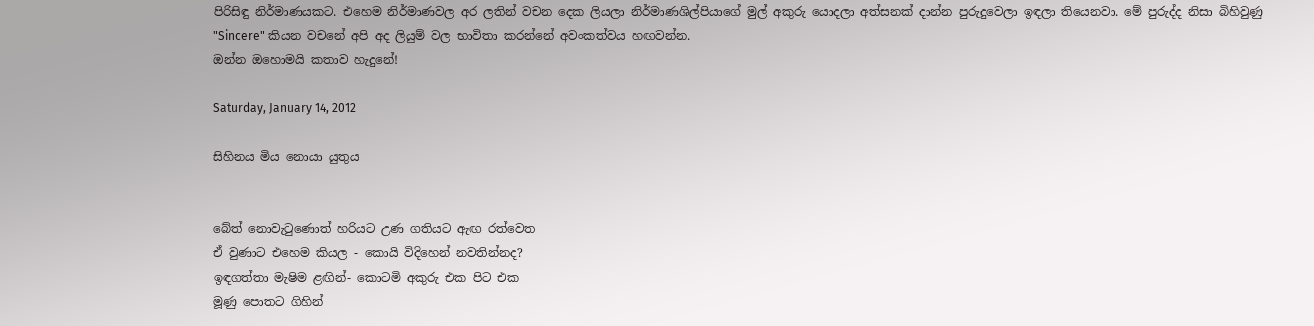පිරිසිඳු නිර්මාණයකට. එහෙම නිර්මාණවල අර ලතින් වචන දෙක ලියලා නිර්මාණශිල්පියාගේ මුල් අකුරු යොදලා අත්සනක් දාන්න පුරුදුවෙලා ඉඳලා තියෙනවා. මේ පුරුද්ද නිසා බිහිවුණු "Sincere" කියන වචනේ අපි අද ලියුම් වල භාවිතා කරන්නේ අවංකත්වය හඟවන්න.
ඔන්න ඔහොමයි කතාව හැදුනේ!

Saturday, January 14, 2012

සිහිනය මිය නොයා යුතුය


බේත් නොවැටුණොත් හරියට උණ ගතියට ඇඟ රත්වෙත
ඒ වුණාට එහෙම කියල - කොයි විදිහෙන් නවතින්නද?
ඉඳගත්තා මැෂිම ළඟින්- කොටමි අකුරු එක පිට එක
මූණු පොතට ගිහින්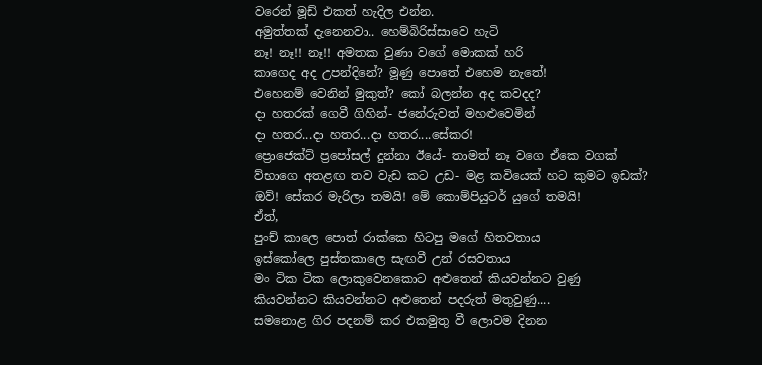වරෙන් මූඩ් එකත් හැදිල එන්න.
අමුත්තක් දැනෙනවා.. හෙම්බිරිස්සාවෙ හැටි
නෑ! නෑ!! නෑ!! අමතක වුණා වගේ මොකක් හරි
කාගෙද අද උපන්දිනේ? මූණු පොතේ එහෙම නැතේ!
එහෙනම් වෙනින් මුකුත්? කෝ බලන්න අද කවදද?
දා හතරක් ගෙවී ගිහින්- ජනේරුවත් මහළුවෙමින්
දා හතර...දා හතර...දා හතර....සේකර!
ප්‍රොජෙක්ට් ප්‍රපෝසල් දුන්නා ඊයේ- තාමත් නෑ වගෙ ඒකෙ වගක්
ව්භාගෙ අතළඟ තව වැඩ කට උඩ- මළ කවියෙක් හට කුමට ඉඩක්?
ඔව්! සේකර මැරිලා තමයි! මේ කොම්පියුටර් යුගේ තමයි!
ඒත්,
පුංච් කාලෙ පොත් රාක්කෙ හිටපු මගේ හිතවතාය
ඉස්කෝලෙ පුස්තකාලෙ සැඟවී උන් රසවතාය
මං ටික ටික ලොකුවෙනකොට අළුතෙන් කියවන්නට වුණු
කියවන්නට කියවන්නට අළුතෙන් පදරුත් මතුවුණු....
සමනොළ ගිර පදනම් කර එකමුතු වී ලොවම දිනන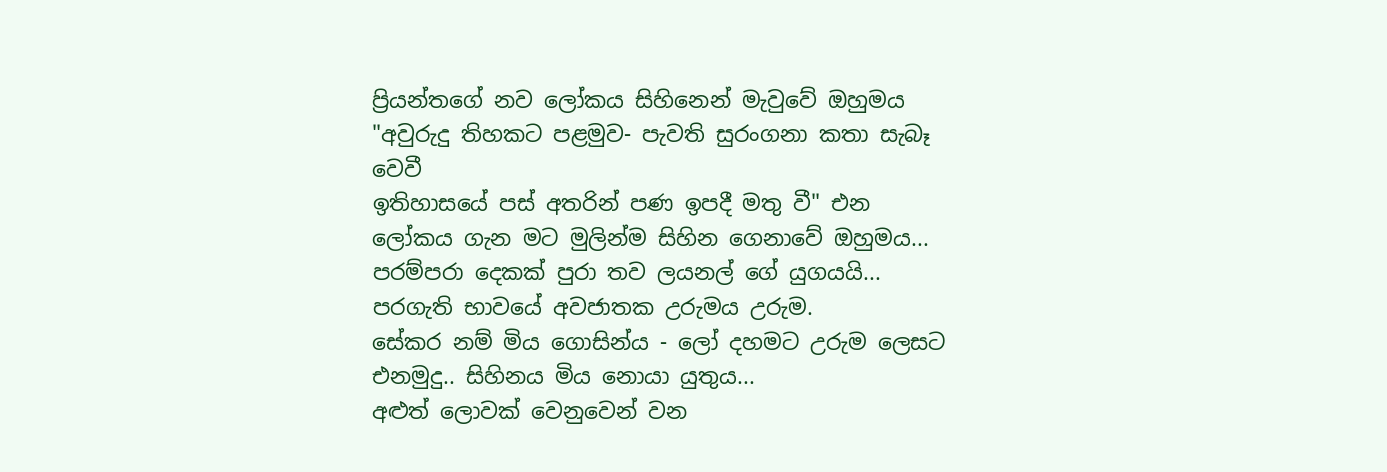ප්‍රියන්තගේ නව ලෝකය සිහිනෙන් මැවුවේ ඔහුමය
"අවුරුදු තිහකට පළමුව- පැවති සුරංගනා කතා සැබෑ වෙවී
ඉතිහාසයේ පස් අතරින් පණ ඉපදී මතු වී" එන
ලෝකය ගැන මට මුලින්ම සිහින ගෙනාවේ ඔහුමය...
පරම්පරා දෙකක් පුරා තව ලයනල් ගේ යුගයයි...
පරගැති භාවයේ අවජාතක උරුමය උරුම.
සේකර නම් මිය ගොසින්ය - ලෝ දහමට උරුම ලෙසට
එනමුදු.. සිහිනය මිය නොයා යුතුය...
අළුත් ලොවක් වෙනුවෙන් වන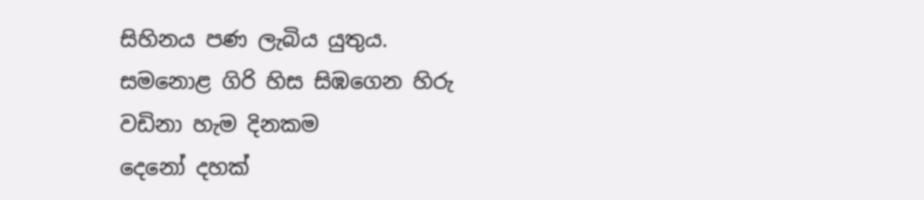සිහිනය පණ ලැබිය යුතුය.
සමනොළ ගිරි හිස සිඹගෙන හිරු වඩිනා හැම දිනකම
දෙනෝ දහක්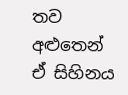තව අළුතෙන් ඒ සිහිනය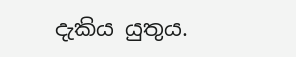දැකිය යුතුය.